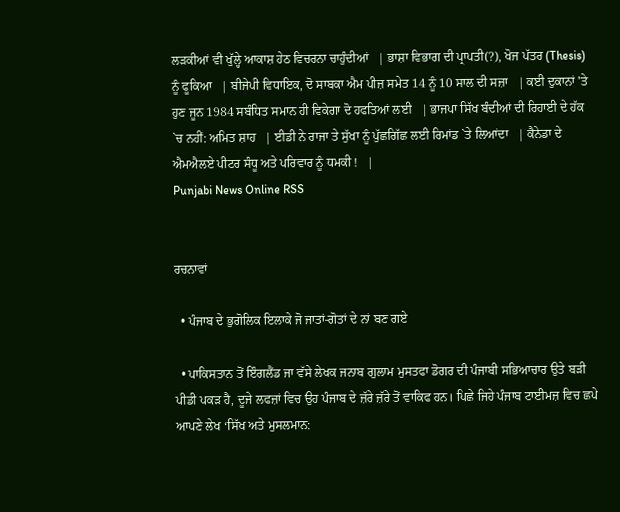ਲੜਕੀਆਂ ਵੀ ਖੁੱਲ੍ਹੇ ਆਕਾਸ਼ ਹੇਠ ਵਿਚਰਨਾ ਚਾਹੁੰਦੀਆਂ   | ਭਾਸ਼ਾ ਵਿਭਾਗ ਦੀ ਪ੍ਰਾਪਤੀ(?), ਖੋਜ ਪੱਤਰ (Thesis) ਨੂੰ ਫੂਕਿਆ   | ਬੀਜੇਪੀ ਵਿਧਾਇਕ, ਦੋ ਸਾਬਕਾ ਐਮ ਪੀਜ਼ ਸਮੇਤ 14 ਨੂੰ 10 ਸਾਲ ਦੀ ਸਜ਼ਾ   | ਕਈ ਦੁਕਾਨਾਂ 'ਤੇ ਹੁਣ ਜੂਨ 1984 ਸਬੰਧਿਤ ਸਮਾਨ ਹੀ ਵਿਕੇਗਾ ਦੋ ਹਫਤਿਆਂ ਲਈ   | ਭਾਜਪਾ ਸਿੱਖ ਬੰਦੀਆਂ ਦੀ ਰਿਹਾਈ ਦੇ ਹੱਕ `ਚ ਨਹੀਂ: ਅਮਿਤ ਸ਼ਾਹ   | ਈਡੀ ਨੇ ਰਾਜਾ ਤੇ ਸੁੱਖਾ ਨੂੰ ਪੁੱਛਗਿੱਛ ਲਈ ਰਿਮਾਂਡ `ਤੇ ਲਿਆਂਦਾ   | ਕੈਨੇਡਾ ਦੇ ਐਮਐਲਏ ਪੀਟਰ ਸੰਧੂ ਅਤੇ ਪਰਿਵਾਰ ਨੂੰ ਧਮਕੀ !   |
Punjabi News Online RSS


ਰਚਨਾਵਾਂ

  • ਪੰਜਾਬ ਦੇ ਭੁਗੋਲਿਕ ਇਲਾਕੇ ਜੋ ਜਾਤਾਂ-ਗੋਤਾਂ ਦੇ ਨਾਂ ਬਣ ਗਏ

  • ਪਾਕਿਸਤਾਨ ਤੋਂ ਇੰਗਲੈਂਡ ਜਾ ਵੱਸੇ ਲੇਖਕ ਜਨਾਬ ਗੁਲਾਮ ਮੁਸਤਫਾ ਡੋਗਰ ਦੀ ਪੰਜਾਬੀ ਸਭਿਆਚਾਰ ਉਤੇ ਬੜੀ ਪੀਡੀ ਪਕੜ ਹੈ, ਦੂਜੇ ਲਫਜ਼ਾਂ ਵਿਚ ਉਹ ਪੰਜਾਬ ਦੇ ਜ਼ੱਰੇ ਜ਼ੱਰੇ ਤੋਂ ਵਾਕਿਫ ਹਨ। ਪਿਛੇ ਜਿਹੇ ਪੰਜਾਬ ਟਾਈਮਜ਼ ਵਿਚ ਛਪੇ ਆਪਣੇ ਲੇਖ ‘ਸਿੱਖ ਅਤੇ ਮੁਸਲਮਾਨ: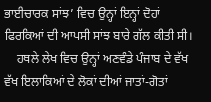ਭਾਈਚਾਰਕ ਸਾਂਝ’ ਵਿਚ ਉਨ੍ਹਾਂ ਇਨ੍ਹਾਂ ਦੋਹਾਂ ਫਿਰਕਿਆਂ ਦੀ ਆਪਸੀ ਸਾਂਝ ਬਾਰੇ ਗੱਲ ਕੀਤੀ ਸੀ।
    ਹਥਲੇ ਲੇਖ ਵਿਚ ਉਨ੍ਹਾਂ ਅਣਵੰਡੇ ਪੰਜਾਬ ਦੇ ਵੱਖ ਵੱਖ ਇਲਾਕਿਆਂ ਦੇ ਲੋਕਾਂ ਦੀਆਂ ਜਾਤਾਂ-ਗੋਤਾਂ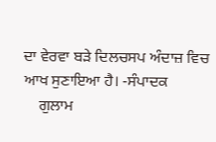ਦਾ ਵੇਰਵਾ ਬੜੇ ਦਿਲਚਸਪ ਅੰਦਾਜ਼ ਵਿਚ ਆਖ ਸੁਣਾਇਆ ਹੈ। -ਸੰਪਾਦਕ
    ਗੁਲਾਮ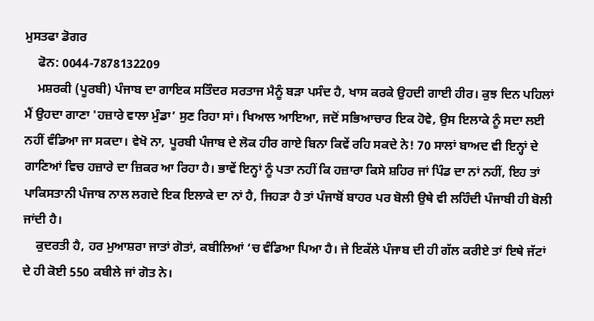ਮੁਸਤਫਾ ਡੋਗਰ
    ਫੋਨ: 0044-7878132209
    ਮਸ਼ਰਕੀ (ਪੂਰਬੀ) ਪੰਜਾਬ ਦਾ ਗਾਇਕ ਸਤਿੰਦਰ ਸਰਤਾਜ ਮੈਨੂੰ ਬੜਾ ਪਸੰਦ ਹੈ, ਖਾਸ ਕਰਕੇ ਉਹਦੀ ਗਾਈ ਹੀਰ। ਕੁਝ ਦਿਨ ਪਹਿਲਾਂ ਮੈਂ ਉਹਦਾ ਗਾਣਾ 'ਹਜ਼ਾਰੇ ਵਾਲਾ ਮੁੰਡਾ’ ਸੁਣ ਰਿਹਾ ਸਾਂ। ਖਿਆਲ ਆਇਆ, ਜਦੋਂ ਸਭਿਆਚਾਰ ਇਕ ਹੋਵੇ, ਉਸ ਇਲਾਕੇ ਨੂੰ ਸਦਾ ਲਈ ਨਹੀਂ ਵੰਡਿਆ ਜਾ ਸਕਦਾ। ਵੇਖੋ ਨਾ, ਪੂਰਬੀ ਪੰਜਾਬ ਦੇ ਲੋਕ ਹੀਰ ਗਾਏ ਬਿਨਾ ਕਿਵੇਂ ਰਹਿ ਸਕਦੇ ਨੇ! 70 ਸਾਲਾਂ ਬਾਅਦ ਵੀ ਇਨ੍ਹਾਂ ਦੇ ਗਾਣਿਆਂ ਵਿਚ ਹਜ਼ਾਰੇ ਦਾ ਜ਼ਿਕਰ ਆ ਰਿਹਾ ਹੈ। ਭਾਵੇਂ ਇਨ੍ਹਾਂ ਨੂੰ ਪਤਾ ਨਹੀਂ ਕਿ ਹਜ਼ਾਰਾ ਕਿਸੇ ਸ਼ਹਿਰ ਜਾਂ ਪਿੰਡ ਦਾ ਨਾਂ ਨਹੀਂ, ਇਹ ਤਾਂ ਪਾਕਿਸਤਾਨੀ ਪੰਜਾਬ ਨਾਲ ਲਗਦੇ ਇਕ ਇਲਾਕੇ ਦਾ ਨਾਂ ਹੈ, ਜਿਹੜਾ ਹੈ ਤਾਂ ਪੰਜਾਬੋਂ ਬਾਹਰ ਪਰ ਬੋਲੀ ਉਥੇ ਵੀ ਲਹਿੰਦੀ ਪੰਜਾਬੀ ਹੀ ਬੋਲੀ ਜਾਂਦੀ ਹੈ।
    ਕੁਦਰਤੀ ਹੈ, ਹਰ ਮੁਆਸ਼ਰਾ ਜਾਤਾਂ ਗੋਤਾਂ, ਕਬੀਲਿਆਂ ‘ਚ ਵੰਡਿਆ ਪਿਆ ਹੈ। ਜੇ ਇਕੱਲੇ ਪੰਜਾਬ ਦੀ ਹੀ ਗੱਲ ਕਰੀਏ ਤਾਂ ਇਥੇ ਜੱਟਾਂ ਦੇ ਹੀ ਕੋਈ 550 ਕਬੀਲੇ ਜਾਂ ਗੋਤ ਨੇ।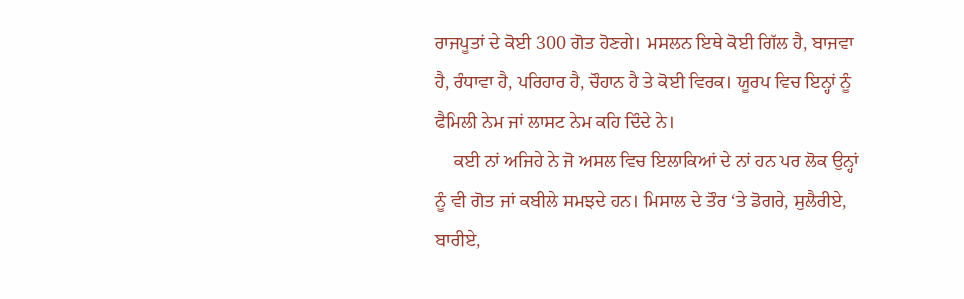ਰਾਜਪੂਤਾਂ ਦੇ ਕੋਈ 300 ਗੋਤ ਹੋਣਗੇ। ਮਸਲਨ ਇਥੇ ਕੋਈ ਗਿੱਲ ਹੈ, ਬਾਜਵਾ ਹੈ, ਰੰਧਾਵਾ ਹੈ, ਪਰਿਹਾਰ ਹੈ, ਚੌਹਾਨ ਹੈ ਤੇ ਕੋਈ ਵਿਰਕ। ਯੂਰਪ ਵਿਚ ਇਨ੍ਹਾਂ ਨੂੰ ਫੈਮਿਲੀ ਨੇਮ ਜਾਂ ਲਾਸਟ ਨੇਮ ਕਹਿ ਦਿੰਦੇ ਨੇ।
    ਕਈ ਨਾਂ ਅਜਿਹੇ ਨੇ ਜੋ ਅਸਲ ਵਿਚ ਇਲਾਕਿਆਂ ਦੇ ਨਾਂ ਹਨ ਪਰ ਲੋਕ ਉਨ੍ਹਾਂ ਨੂੰ ਵੀ ਗੋਤ ਜਾਂ ਕਬੀਲੇ ਸਮਝਦੇ ਹਨ। ਮਿਸਾਲ ਦੇ ਤੌਰ ‘ਤੇ ਡੋਗਰੇ, ਸੁਲੈਰੀਏ, ਬਾਰੀਏ,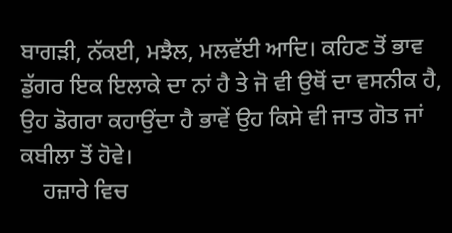ਬਾਗੜੀ, ਨੱਕਈ, ਮਝੈਲ, ਮਲਵੱਈ ਆਦਿ। ਕਹਿਣ ਤੋਂ ਭਾਵ ਡੁੱਗਰ ਇਕ ਇਲਾਕੇ ਦਾ ਨਾਂ ਹੈ ਤੇ ਜੋ ਵੀ ਉਥੋਂ ਦਾ ਵਸਨੀਕ ਹੈ, ਉਹ ਡੋਗਰਾ ਕਹਾਉਂਦਾ ਹੈ ਭਾਵੇਂ ਉਹ ਕਿਸੇ ਵੀ ਜਾਤ ਗੋਤ ਜਾਂ ਕਬੀਲਾ ਤੋਂ ਹੋਵੇ।
    ਹਜ਼ਾਰੇ ਵਿਚ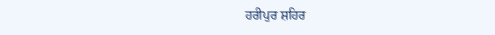ਹਰੀਪੁਰ ਸ਼ਹਿਰ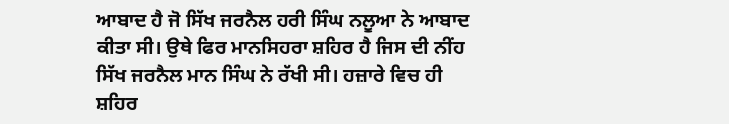ਆਬਾਦ ਹੈ ਜੋ ਸਿੱਖ ਜਰਨੈਲ ਹਰੀ ਸਿੰਘ ਨਲੂਆ ਨੇ ਆਬਾਦ ਕੀਤਾ ਸੀ। ਉਥੇ ਫਿਰ ਮਾਨਸਿਹਰਾ ਸ਼ਹਿਰ ਹੈ ਜਿਸ ਦੀ ਨੀਂਹ ਸਿੱਖ ਜਰਨੈਲ ਮਾਨ ਸਿੰਘ ਨੇ ਰੱਖੀ ਸੀ। ਹਜ਼ਾਰੇ ਵਿਚ ਹੀ ਸ਼ਹਿਰ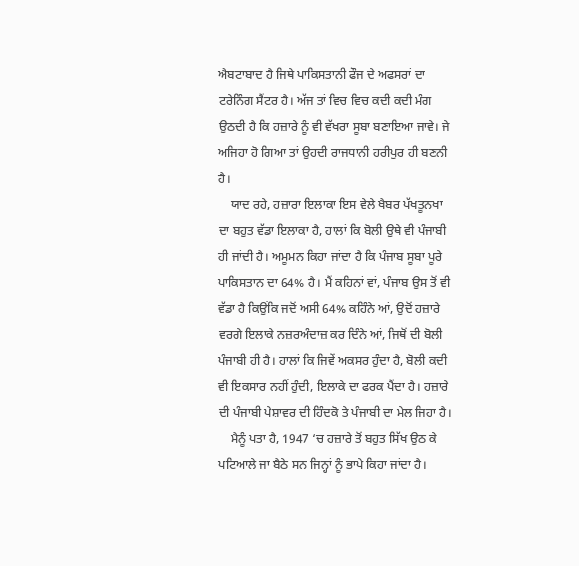ਐਬਟਾਬਾਦ ਹੈ ਜਿਥੇ ਪਾਕਿਸਤਾਨੀ ਫੌਜ ਦੇ ਅਫਸਰਾਂ ਦਾ ਟਰੇਨਿੰਗ ਸੈਂਟਰ ਹੈ। ਅੱਜ ਤਾਂ ਵਿਚ ਵਿਚ ਕਦੀ ਕਦੀ ਮੰਗ ਉਠਦੀ ਹੈ ਕਿ ਹਜ਼ਾਰੇ ਨੂੰ ਵੀ ਵੱਖਰਾ ਸੂਬਾ ਬਣਾਇਆ ਜਾਵੇ। ਜੇ ਅਜਿਹਾ ਹੋ ਗਿਆ ਤਾਂ ਉਹਦੀ ਰਾਜਧਾਨੀ ਹਰੀਪੁਰ ਹੀ ਬਣਨੀ ਹੈ।
    ਯਾਦ ਰਹੇ, ਹਜ਼ਾਰਾ ਇਲਾਕਾ ਇਸ ਵੇਲੇ ਖੈਬਰ ਪੱਖਤੂਨਖਾ ਦਾ ਬਹੁਤ ਵੱਡਾ ਇਲਾਕਾ ਹੈ, ਹਾਲਾਂ ਕਿ ਬੋਲੀ ਉਥੇ ਵੀ ਪੰਜਾਬੀ ਹੀ ਜਾਂਦੀ ਹੈ। ਅਮੂਮਨ ਕਿਹਾ ਜਾਂਦਾ ਹੈ ਕਿ ਪੰਜਾਬ ਸੂਬਾ ਪੂਰੇ ਪਾਕਿਸਤਾਨ ਦਾ 64% ਹੈ। ਮੈਂ ਕਹਿਨਾਂ ਵਾਂ, ਪੰਜਾਬ ਉਸ ਤੋਂ ਵੀ ਵੱਡਾ ਹੈ ਕਿਉਂਕਿ ਜਦੋਂ ਅਸੀ 64% ਕਹਿੰਨੇ ਆਂ, ਉਦੋਂ ਹਜ਼ਾਰੇ ਵਰਗੇ ਇਲਾਕੇ ਨਜ਼ਰਅੰਦਾਜ਼ ਕਰ ਦਿੰਨੇ ਆਂ, ਜਿਥੋਂ ਦੀ ਬੋਲੀ ਪੰਜਾਬੀ ਹੀ ਹੈ। ਹਾਲਾਂ ਕਿ ਜਿਵੇਂ ਅਕਸਰ ਹੁੰਦਾ ਹੈ, ਬੋਲੀ ਕਦੀ ਵੀ ਇਕਸਾਰ ਨਹੀਂ ਹੁੰਦੀ, ਇਲਾਕੇ ਦਾ ਫਰਕ ਪੈਂਦਾ ਹੈ। ਹਜ਼ਾਰੇ ਦੀ ਪੰਜਾਬੀ ਪੇਸ਼ਾਵਰ ਦੀ ਹਿੰਦਕੋ ਤੇ ਪੰਜਾਬੀ ਦਾ ਮੇਲ ਜਿਹਾ ਹੈ।
    ਮੈਨੂੰ ਪਤਾ ਹੈ, 1947 ‘ਚ ਹਜ਼ਾਰੇ ਤੋਂ ਬਹੁਤ ਸਿੱਖ ਉਠ ਕੇ ਪਟਿਆਲੇ ਜਾ ਬੈਠੇ ਸਨ ਜਿਨ੍ਹਾਂ ਨੂੰ ਭਾਪੇ ਕਿਹਾ ਜਾਂਦਾ ਹੈ।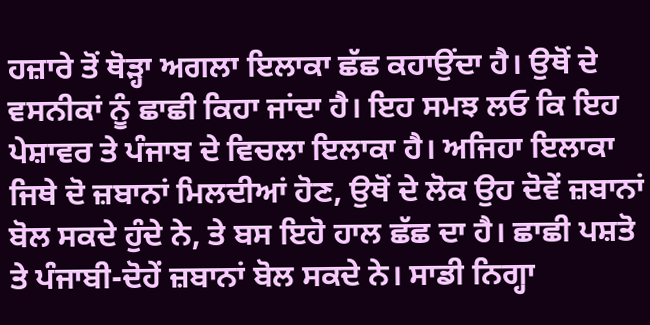ਹਜ਼ਾਰੇ ਤੋਂ ਥੋੜ੍ਹਾ ਅਗਲਾ ਇਲਾਕਾ ਛੱਛ ਕਹਾਉਂਦਾ ਹੈ। ਉਥੋਂ ਦੇ ਵਸਨੀਕਾਂ ਨੂੰ ਛਾਛੀ ਕਿਹਾ ਜਾਂਦਾ ਹੈ। ਇਹ ਸਮਝ ਲਓ ਕਿ ਇਹ ਪੇਸ਼ਾਵਰ ਤੇ ਪੰਜਾਬ ਦੇ ਵਿਚਲਾ ਇਲਾਕਾ ਹੈ। ਅਜਿਹਾ ਇਲਾਕਾ ਜਿਥੇ ਦੋ ਜ਼ਬਾਨਾਂ ਮਿਲਦੀਆਂ ਹੋਣ, ਉਥੋਂ ਦੇ ਲੋਕ ਉਹ ਦੋਵੇਂ ਜ਼ਬਾਨਾਂ ਬੋਲ ਸਕਦੇ ਹੁੰਦੇ ਨੇ, ਤੇ ਬਸ ਇਹੋ ਹਾਲ ਛੱਛ ਦਾ ਹੈ। ਛਾਛੀ ਪਸ਼ਤੋ ਤੇ ਪੰਜਾਬੀ-ਦੋਹੇਂ ਜ਼ਬਾਨਾਂ ਬੋਲ ਸਕਦੇ ਨੇ। ਸਾਡੀ ਨਿਗ੍ਹਾ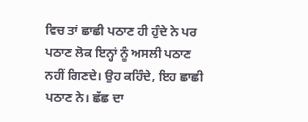ਵਿਚ ਤਾਂ ਛਾਛੀ ਪਠਾਣ ਹੀ ਹੁੰਦੇ ਨੇ ਪਰ ਪਠਾਣ ਲੋਕ ਇਨ੍ਹਾਂ ਨੂੰ ਅਸਲੀ ਪਠਾਣ ਨਹੀਂ ਗਿਣਦੇ। ਉਹ ਕਹਿੰਦੇ, ਇਹ ਛਾਛੀ ਪਠਾਣ ਨੇ। ਛੱਛ ਦਾ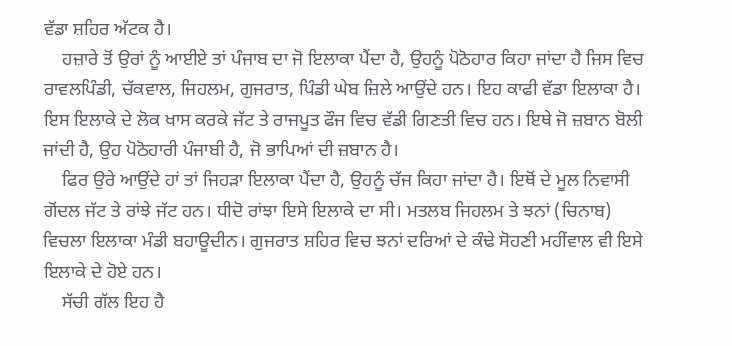ਵੱਡਾ ਸ਼ਹਿਰ ਅੱਟਕ ਹੈ।
    ਹਜ਼ਾਰੇ ਤੋਂ ਉਰਾਂ ਨੂੰ ਆਈਏ ਤਾਂ ਪੰਜਾਬ ਦਾ ਜੋ ਇਲਾਕਾ ਪੈਂਦਾ ਹੈ, ਉਹਨੂੰ ਪੋਠੋਹਾਰ ਕਿਹਾ ਜਾਂਦਾ ਹੈ ਜਿਸ ਵਿਚ ਰਾਵਲਪਿੰਡੀ, ਚੱਕਵਾਲ, ਜਿਹਲਮ, ਗੁਜਰਾਤ, ਪਿੰਡੀ ਘੇਬ ਜ਼ਿਲੇ ਆਉਂਦੇ ਹਨ। ਇਹ ਕਾਫੀ ਵੱਡਾ ਇਲਾਕਾ ਹੈ। ਇਸ ਇਲਾਕੇ ਦੇ ਲੋਕ ਖਾਸ ਕਰਕੇ ਜੱਟ ਤੇ ਰਾਜਪੂਤ ਫੌਜ ਵਿਚ ਵੱਡੀ ਗਿਣਤੀ ਵਿਚ ਹਨ। ਇਥੇ ਜੋ ਜ਼ਬਾਨ ਬੋਲੀ ਜਾਂਦੀ ਹੈ, ਉਹ ਪੋਠੋਹਾਰੀ ਪੰਜਾਬੀ ਹੈ, ਜੋ ਭਾਪਿਆਂ ਦੀ ਜ਼ਬਾਨ ਹੈ।
    ਫਿਰ ਉਰੇ ਆਉਂਦੇ ਹਾਂ ਤਾਂ ਜਿਹੜਾ ਇਲਾਕਾ ਪੈਂਦਾ ਹੈ, ਉਹਨੂੰ ਚੱਜ ਕਿਹਾ ਜਾਂਦਾ ਹੈ। ਇਥੋਂ ਦੇ ਮੂਲ ਨਿਵਾਸੀ ਗੋਂਦਲ ਜੱਟ ਤੇ ਰਾਂਝੇ ਜੱਟ ਹਨ। ਧੀਦੋ ਰਾਂਝਾ ਇਸੇ ਇਲਾਕੇ ਦਾ ਸੀ। ਮਤਲਬ ਜਿਹਲਮ ਤੇ ਝਨਾਂ (ਚਿਨਾਬ) ਵਿਚਲਾ ਇਲਾਕਾ ਮੰਡੀ ਬਹਾਊਦੀਨ। ਗੁਜਰਾਤ ਸ਼ਹਿਰ ਵਿਚ ਝਨਾਂ ਦਰਿਆਂ ਦੇ ਕੰਢੇ ਸੋਹਣੀ ਮਹੀਂਵਾਲ ਵੀ ਇਸੇ ਇਲਾਕੇ ਦੇ ਹੋਏ ਹਨ।
    ਸੱਚੀ ਗੱਲ ਇਹ ਹੈ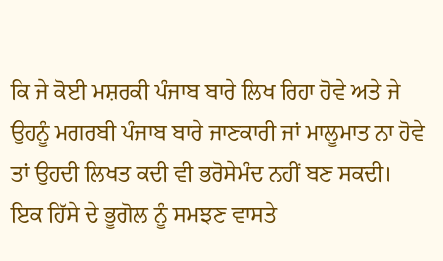ਕਿ ਜੇ ਕੋਈ ਮਸ਼ਰਕੀ ਪੰਜਾਬ ਬਾਰੇ ਲਿਖ ਰਿਹਾ ਹੋਵੇ ਅਤੇ ਜੇ ਉਹਨੂੰ ਮਗਰਬੀ ਪੰਜਾਬ ਬਾਰੇ ਜਾਣਕਾਰੀ ਜਾਂ ਮਾਲੂਮਾਤ ਨਾ ਹੋਵੇ ਤਾਂ ਉਹਦੀ ਲਿਖਤ ਕਦੀ ਵੀ ਭਰੋਸੇਮੰਦ ਨਹੀਂ ਬਣ ਸਕਦੀ। ਇਕ ਹਿੱਸੇ ਦੇ ਭੂਗੋਲ ਨੂੰ ਸਮਝਣ ਵਾਸਤੇ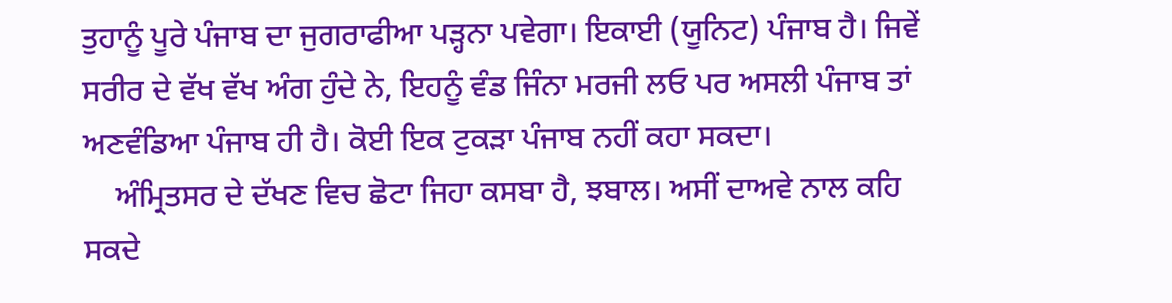ਤੁਹਾਨੂੰ ਪੂਰੇ ਪੰਜਾਬ ਦਾ ਜੁਗਰਾਫੀਆ ਪੜ੍ਹਨਾ ਪਵੇਗਾ। ਇਕਾਈ (ਯੂਨਿਟ) ਪੰਜਾਬ ਹੈ। ਜਿਵੇਂ ਸਰੀਰ ਦੇ ਵੱਖ ਵੱਖ ਅੰਗ ਹੁੰਦੇ ਨੇ, ਇਹਨੂੰ ਵੰਡ ਜਿੰਨਾ ਮਰਜੀ ਲਓ ਪਰ ਅਸਲੀ ਪੰਜਾਬ ਤਾਂ ਅਣਵੰਡਿਆ ਪੰਜਾਬ ਹੀ ਹੈ। ਕੋਈ ਇਕ ਟੁਕੜਾ ਪੰਜਾਬ ਨਹੀਂ ਕਹਾ ਸਕਦਾ।
    ਅੰਮ੍ਰਿਤਸਰ ਦੇ ਦੱਖਣ ਵਿਚ ਛੋਟਾ ਜਿਹਾ ਕਸਬਾ ਹੈ, ਝਬਾਲ। ਅਸੀਂ ਦਾਅਵੇ ਨਾਲ ਕਹਿ ਸਕਦੇ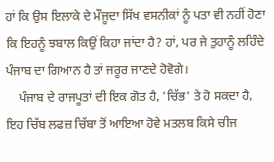ਹਾਂ ਕਿ ਉਸ ਇਲਾਕੇ ਦੇ ਮੌਜੂਦਾ ਸਿੱਖ ਵਸਨੀਕਾਂ ਨੂੰ ਪਤਾ ਵੀ ਨਹੀਂ ਹੋਣਾ ਕਿ ਇਹਨੂੰ ਝਬਾਲ ਕਿਉਂ ਕਿਹਾ ਜਾਂਦਾ ਹੈ? ਹਾਂ, ਪਰ ਜੇ ਤੁਹਾਨੂੰ ਲਹਿੰਦੇ ਪੰਜਾਬ ਦਾ ਗਿਆਨ ਹੈ ਤਾਂ ਜਰੂਰ ਜਾਣਦੇ ਹੋਵੋਗੇ।
    ਪੰਜਾਬ ਦੇ ਰਾਜਪੂਤਾਂ ਦੀ ਇਕ ਗੋਤ ਹੈ, 'ਚਿੱਭ' ਤੇ ਹੋ ਸਕਦਾ ਹੈ, ਇਹ ਚਿੱਬ ਲਫਜ਼ ਚਿੱਬਾ ਤੋਂ ਆਇਆ ਹੋਵੇ ਮਤਲਬ ਕਿਸੇ ਚੀਜ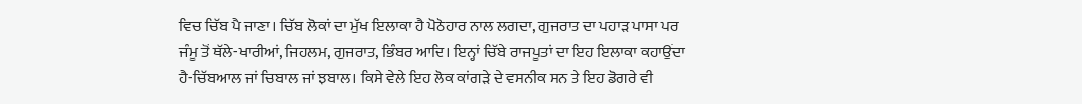ਵਿਚ ਚਿੱਬ ਪੈ ਜਾਣਾ। ਚਿੱਬ ਲੋਕਾਂ ਦਾ ਮੁੱਖ ਇਲਾਕਾ ਹੈ ਪੋਠੋਹਾਰ ਨਾਲ ਲਗਦਾ, ਗੁਜਰਾਤ ਦਾ ਪਹਾੜ ਪਾਸਾ ਪਰ ਜੰਮੂ ਤੋਂ ਥੱਲੇ-ਖਾਰੀਆਂ, ਜਿਹਲਮ, ਗੁਜਰਾਤ, ਭਿੰਬਰ ਆਦਿ। ਇਨ੍ਹਾਂ ਚਿੱਬੇ ਰਾਜਪੂਤਾਂ ਦਾ ਇਹ ਇਲਾਕਾ ਕਹਾਉਂਦਾ ਹੈ-ਚਿੱਬਆਲ ਜਾਂ ਚਿਬਾਲ ਜਾਂ ਝਬਾਲ। ਕਿਸੇ ਵੇਲੇ ਇਹ ਲੋਕ ਕਾਂਗੜੇ ਦੇ ਵਸਨੀਕ ਸਨ ਤੇ ਇਹ ਡੋਗਰੇ ਵੀ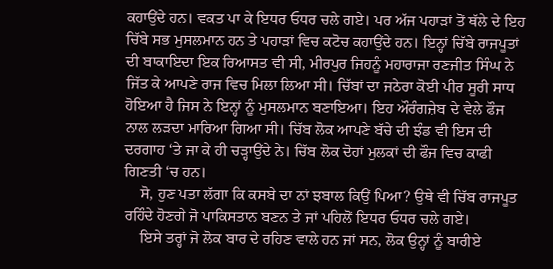ਕਹਾਉਂਦੇ ਹਨ। ਵਕਤ ਪਾ ਕੇ ਇਧਰ ਓਧਰ ਚਲੇ ਗਏ। ਪਰ ਅੱਜ ਪਹਾੜਾਂ ਤੋਂ ਥੱਲੇ ਦੇ ਇਹ ਚਿੱਬੇ ਸਭ ਮੁਸਲਮਾਨ ਹਨ ਤੇ ਪਹਾੜਾਂ ਵਿਚ ਕਟੋਚ ਕਹਾਉਂਦੇ ਹਨ। ਇਨ੍ਹਾਂ ਚਿੱਬੇ ਰਾਜਪੂਤਾਂ ਦੀ ਬਾਕਾਇਦਾ ਇਕ ਰਿਆਸਤ ਵੀ ਸੀ, ਮੀਰਪੁਰ ਜਿਹਨੂੰ ਮਹਾਰਾਜਾ ਰਣਜੀਤ ਸਿੰਘ ਨੇ ਜਿੱਤ ਕੇ ਆਪਣੇ ਰਾਜ ਵਿਚ ਮਿਲਾ ਲਿਆ ਸੀ। ਚਿੱਬਾਂ ਦਾ ਜਠੇਰਾ ਕੋਈ ਪੀਰ ਸੂਰੀ ਸਾਧ ਹੋਇਆ ਹੈ ਜਿਸ ਨੇ ਇਨ੍ਹਾਂ ਨੂੰ ਮੁਸਲਮਾਨ ਬਣਾਇਆ। ਇਹ ਔਰੰਗਜ਼ੇਬ ਦੇ ਵੇਲੇ ਫੌਜ ਨਾਲ ਲੜਦਾ ਮਾਰਿਆ ਗਿਆ ਸੀ। ਚਿੱਬ ਲੋਕ ਆਪਣੇ ਬੱਚੇ ਦੀ ਝੰਡ ਵੀ ਇਸ ਦੀ ਦਰਗਾਹ ‘ਤੇ ਜਾ ਕੇ ਹੀ ਚੜ੍ਹਾਉਂਦੇ ਨੇ। ਚਿੱਬ ਲੋਕ ਦੋਹਾਂ ਮੁਲਕਾਂ ਦੀ ਫੌਜ ਵਿਚ ਕਾਫੀ ਗਿਣਤੀ ‘ਚ ਹਨ।
    ਸੋ, ਹੁਣ ਪਤਾ ਲੱਗਾ ਕਿ ਕਸਬੇ ਦਾ ਨਾਂ ਝਬਾਲ ਕਿਉਂ ਪਿਆ? ਉਥੇ ਵੀ ਚਿੱਬ ਰਾਜਪੂਤ ਰਹਿੰਦੇ ਹੋਣਗੇ ਜੋ ਪਾਕਿਸਤਾਨ ਬਣਨ ਤੇ ਜਾਂ ਪਹਿਲੋਂ ਇਧਰ ਓਧਰ ਚਲੇ ਗਏ।
    ਇਸੇ ਤਰ੍ਹਾਂ ਜੋ ਲੋਕ ਬਾਰ ਦੇ ਰਹਿਣ ਵਾਲੇ ਹਨ ਜਾਂ ਸਨ, ਲੋਕ ਉਨ੍ਹਾਂ ਨੂੰ ਬਾਰੀਏ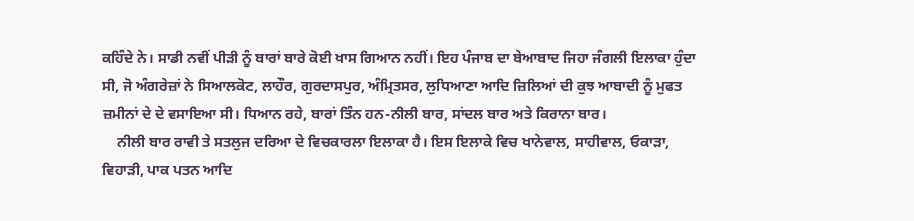ਕਹਿੰਦੇ ਨੇ। ਸਾਡੀ ਨਵੀਂ ਪੀੜੀ ਨੂੰ ਬਾਰਾਂ ਬਾਰੇ ਕੋਈ ਖਾਸ ਗਿਆਨ ਨਹੀਂ। ਇਹ ਪੰਜਾਬ ਦਾ ਬੇਆਬਾਦ ਜਿਹਾ ਜੰਗਲੀ ਇਲਾਕਾ ਹੁੰਦਾ ਸੀ, ਜੋ ਅੰਗਰੇਜ਼ਾਂ ਨੇ ਸਿਆਲਕੋਟ, ਲਾਹੌਰ, ਗੁਰਦਾਸਪੁਰ, ਅੰਮ੍ਰਿਤਸਰ, ਲੁਧਿਆਣਾ ਆਦਿ ਜ਼ਿਲਿਆਂ ਦੀ ਕੁਝ ਆਬਾਦੀ ਨੂੰ ਮੁਫਤ ਜ਼ਮੀਨਾਂ ਦੇ ਦੇ ਵਸਾਇਆ ਸੀ। ਧਿਆਨ ਰਹੇ, ਬਾਰਾਂ ਤਿੰਨ ਹਨ-ਨੀਲੀ ਬਾਰ, ਸਾਂਦਲ ਬਾਰ ਅਤੇ ਕਿਰਾਨਾ ਬਾਰ।
    ਨੀਲੀ ਬਾਰ ਰਾਵੀ ਤੇ ਸਤਲੁਜ ਦਰਿਆ ਦੇ ਵਿਚਕਾਰਲਾ ਇਲਾਕਾ ਹੈ। ਇਸ ਇਲਾਕੇ ਵਿਚ ਖਾਨੇਵਾਲ, ਸਾਹੀਵਾਲ, ਓਕਾੜਾ, ਵਿਹਾੜੀ, ਪਾਕ ਪਤਨ ਆਦਿ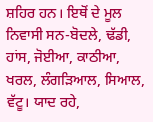ਸ਼ਹਿਰ ਹਨ। ਇਥੋਂ ਦੇ ਮੂਲ ਨਿਵਾਸੀ ਸਨ-ਬੋਦਲੇ, ਢੱਡੀ, ਹਾਂਸ, ਜੋਈਆ, ਕਾਠੀਆ, ਖਰਲ, ਲੰਗੜਿਆਲ, ਸਿਆਲ, ਵੱਟੂ। ਯਾਦ ਰਹੇ,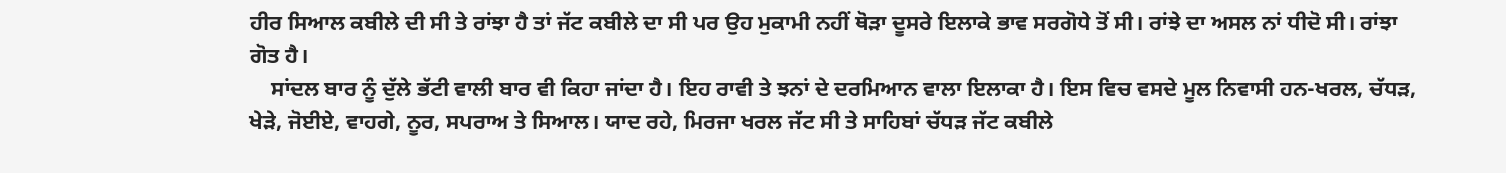ਹੀਰ ਸਿਆਲ ਕਬੀਲੇ ਦੀ ਸੀ ਤੇ ਰਾਂਝਾ ਹੈ ਤਾਂ ਜੱਟ ਕਬੀਲੇ ਦਾ ਸੀ ਪਰ ਉਹ ਮੁਕਾਮੀ ਨਹੀਂ ਥੋੜਾ ਦੂਸਰੇ ਇਲਾਕੇ ਭਾਵ ਸਰਗੋਧੇ ਤੋਂ ਸੀ। ਰਾਂਝੇ ਦਾ ਅਸਲ ਨਾਂ ਧੀਦੋ ਸੀ। ਰਾਂਝਾ ਗੋਤ ਹੈ।
    ਸਾਂਦਲ ਬਾਰ ਨੂੰ ਦੁੱਲੇ ਭੱਟੀ ਵਾਲੀ ਬਾਰ ਵੀ ਕਿਹਾ ਜਾਂਦਾ ਹੈ। ਇਹ ਰਾਵੀ ਤੇ ਝਨਾਂ ਦੇ ਦਰਮਿਆਨ ਵਾਲਾ ਇਲਾਕਾ ਹੈ। ਇਸ ਵਿਚ ਵਸਦੇ ਮੂਲ ਨਿਵਾਸੀ ਹਨ-ਖਰਲ, ਚੱਧੜ, ਖੇੜੇ, ਜੋਈਏ, ਵਾਹਗੇ, ਨੂਰ, ਸਪਰਾਅ ਤੇ ਸਿਆਲ। ਯਾਦ ਰਹੇ, ਮਿਰਜਾ ਖਰਲ ਜੱਟ ਸੀ ਤੇ ਸਾਹਿਬਾਂ ਚੱਧੜ ਜੱਟ ਕਬੀਲੇ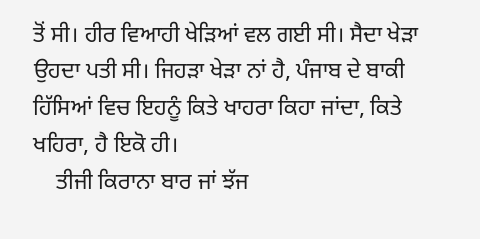ਤੋਂ ਸੀ। ਹੀਰ ਵਿਆਹੀ ਖੇੜਿਆਂ ਵਲ ਗਈ ਸੀ। ਸੈਦਾ ਖੇੜਾ ਉਹਦਾ ਪਤੀ ਸੀ। ਜਿਹੜਾ ਖੇੜਾ ਨਾਂ ਹੈ, ਪੰਜਾਬ ਦੇ ਬਾਕੀ ਹਿੱਸਿਆਂ ਵਿਚ ਇਹਨੂੰ ਕਿਤੇ ਖਾਹਰਾ ਕਿਹਾ ਜਾਂਦਾ, ਕਿਤੇ ਖਹਿਰਾ, ਹੈ ਇਕੋ ਹੀ।
    ਤੀਜੀ ਕਿਰਾਨਾ ਬਾਰ ਜਾਂ ਝੱਜ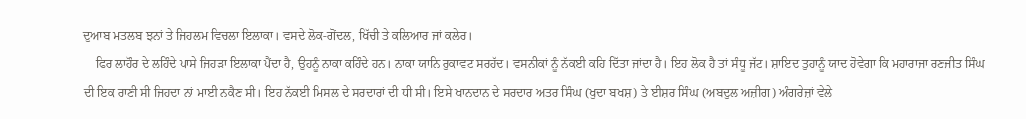ਦੁਆਬ ਮਤਲਬ ਝਨਾਂ ਤੇ ਜਿਹਲਮ ਵਿਚਲਾ ਇਲਾਕਾ। ਵਸਦੇ ਲੋਕ-ਗੋਂਦਲ, ਖਿੱਚੀ ਤੇ ਕਲਿਆਰ ਜਾਂ ਕਲੇਰ।
    ਫਿਰ ਲਾਹੌਰ ਦੇ ਲਹਿੰਦੇ ਪਾਸੇ ਜਿਹੜਾ ਇਲਾਕਾ ਪੈਂਦਾ ਹੈ, ਉਹਨੂੰ ਨਾਕਾ ਕਹਿੰਦੇ ਹਨ। ਨਾਕਾ ਯਾਨਿ ਰੁਕਾਵਟ ਸਰਹੱਦ। ਵਸਨੀਕਾਂ ਨੂੰ ਨੱਕਈ ਕਹਿ ਦਿੱਤਾ ਜਾਂਦਾ ਹੈ। ਇਹ ਲੋਕ ਹੈ ਤਾਂ ਸੰਧੂ ਜੱਟ। ਸ਼ਾਇਦ ਤੁਹਾਨੂੰ ਯਾਦ ਹੋਵੇਗਾ ਕਿ ਮਹਾਰਾਜਾ ਰਣਜੀਤ ਸਿੰਘ ਦੀ ਇਕ ਰਾਣੀ ਸੀ ਜਿਹਦਾ ਨਾਂ ਮਾਈ ਨਕੈਣ ਸੀ। ਇਹ ਨੱਕਈ ਮਿਸਲ ਦੇ ਸਰਦਾਰਾਂ ਦੀ ਧੀ ਸੀ। ਇਸੇ ਖਾਨਦਾਨ ਦੇ ਸਰਦਾਰ ਅਤਰ ਸਿੰਘ (ਖੁਦਾ ਬਖਸ਼) ਤੇ ਈਸ਼ਰ ਸਿੰਘ (ਅਬਦੁਲ ਅਜ਼ੀਗ) ਅੰਗਰੇਜ਼ਾਂ ਵੇਲੇ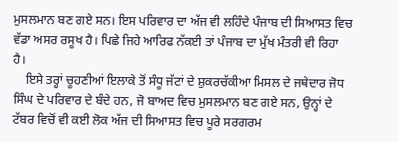ਮੁਸਲਮਾਨ ਬਣ ਗਏ ਸਨ। ਇਸ ਪਰਿਵਾਰ ਦਾ ਅੱਜ ਵੀ ਲਹਿੰਦੇ ਪੰਜਾਬ ਦੀ ਸਿਆਸਤ ਵਿਚ ਵੱਡਾ ਅਸਰ ਰਸੂਖ ਹੈ। ਪਿਛੇ ਜਿਹੇ ਆਰਿਫ ਨੱਕਈ ਤਾਂ ਪੰਜਾਬ ਦਾ ਮੁੱਖ ਮੰਤਰੀ ਵੀ ਰਿਹਾ ਹੈ।
    ਇਸੇ ਤਰ੍ਹਾਂ ਚੂਹਣੀਆਂ ਇਲਾਕੇ ਤੋਂ ਸੰਧੂ ਜੱਟਾਂ ਦੇ ਸ਼ੁਕਰਚੱਕੀਆ ਮਿਸਲ ਦੇ ਜਥੇਦਾਰ ਜੋਧ ਸਿੰਘ ਦੇ ਪਰਿਵਾਰ ਦੇ ਬੰਦੇ ਹਨ, ਜੋ ਬਾਅਦ ਵਿਚ ਮੁਸਲਮਾਨ ਬਣ ਗਏ ਸਨ, ਉਨ੍ਹਾਂ ਦੇ ਟੱਬਰ ਵਿਚੋਂ ਵੀ ਕਈ ਲੋਕ ਅੱਜ ਦੀ ਸਿਆਸਤ ਵਿਚ ਪੂਰੇ ਸਰਗਰਮ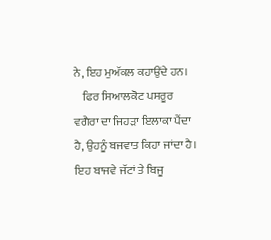ਨੇ, ਇਹ ਮੁਅੱਕਲ ਕਹਾਉਂਦੇ ਹਨ।
    ਫਿਰ ਸਿਆਲਕੋਟ ਪਸਰੂਰ ਵਗੈਰਾ ਦਾ ਜਿਹੜਾ ਇਲਾਕਾ ਪੈਂਦਾ ਹੈ, ਉਹਨੂੰ ਬਜਵਾਤ ਕਿਹਾ ਜਾਂਦਾ ਹੈ। ਇਹ ਬਾਜਵੇ ਜੱਟਾਂ ਤੇ ਬਿਜੂ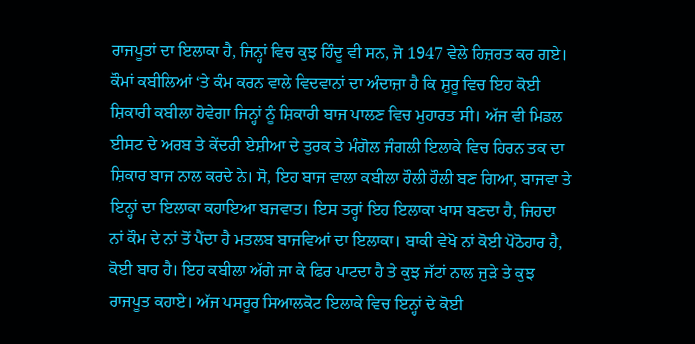ਰਾਜਪੂਤਾਂ ਦਾ ਇਲਾਕਾ ਹੈ, ਜਿਨ੍ਹਾਂ ਵਿਚ ਕੁਝ ਹਿੰਦੂ ਵੀ ਸਨ, ਜੋ 1947 ਵੇਲੇ ਹਿਜ਼ਰਤ ਕਰ ਗਏ। ਕੌਮਾਂ ਕਬੀਲਿਆਂ ‘ਤੇ ਕੰਮ ਕਰਨ ਵਾਲੇ ਵਿਦਵਾਨਾਂ ਦਾ ਅੰਦਾਜ਼ਾ ਹੈ ਕਿ ਸ਼ੁਰੂ ਵਿਚ ਇਹ ਕੋਈ ਸ਼ਿਕਾਰੀ ਕਬੀਲਾ ਹੋਵੇਗਾ ਜਿਨ੍ਹਾਂ ਨੂੰ ਸ਼ਿਕਾਰੀ ਬਾਜ ਪਾਲਣ ਵਿਚ ਮੁਹਾਰਤ ਸੀ। ਅੱਜ ਵੀ ਮਿਡਲ ਈਸਟ ਦੇ ਅਰਬ ਤੇ ਕੇਂਦਰੀ ਏਸ਼ੀਆ ਦੇ ਤੁਰਕ ਤੇ ਮੰਗੋਲ ਜੰਗਲੀ ਇਲਾਕੇ ਵਿਚ ਹਿਰਨ ਤਕ ਦਾ ਸ਼ਿਕਾਰ ਬਾਜ ਨਾਲ ਕਰਦੇ ਨੇ। ਸੋ, ਇਹ ਬਾਜ ਵਾਲਾ ਕਬੀਲਾ ਹੌਲੀ ਹੌਲੀ ਬਣ ਗਿਆ, ਬਾਜਵਾ ਤੇ ਇਨ੍ਹਾਂ ਦਾ ਇਲਾਕਾ ਕਹਾਇਆ ਬਜਵਾਤ। ਇਸ ਤਰ੍ਹਾਂ ਇਹ ਇਲਾਕਾ ਖਾਸ ਬਣਦਾ ਹੈ, ਜਿਹਦਾ ਨਾਂ ਕੌਮ ਦੇ ਨਾਂ ਤੋਂ ਪੈਂਦਾ ਹੈ ਮਤਲਬ ਬਾਜਵਿਆਂ ਦਾ ਇਲਾਕਾ। ਬਾਕੀ ਵੇਖੋ ਨਾਂ ਕੋਈ ਪੋਠੋਹਾਰ ਹੈ, ਕੋਈ ਬਾਰ ਹੈ। ਇਹ ਕਬੀਲਾ ਅੱਗੇ ਜਾ ਕੇ ਫਿਰ ਪਾਟਦਾ ਹੈ ਤੇ ਕੁਝ ਜੱਟਾਂ ਨਾਲ ਜੁੜੇ ਤੇ ਕੁਝ ਰਾਜਪੂਤ ਕਹਾਏ। ਅੱਜ ਪਸਰੂਰ ਸਿਆਲਕੋਟ ਇਲਾਕੇ ਵਿਚ ਇਨ੍ਹਾਂ ਦੇ ਕੋਈ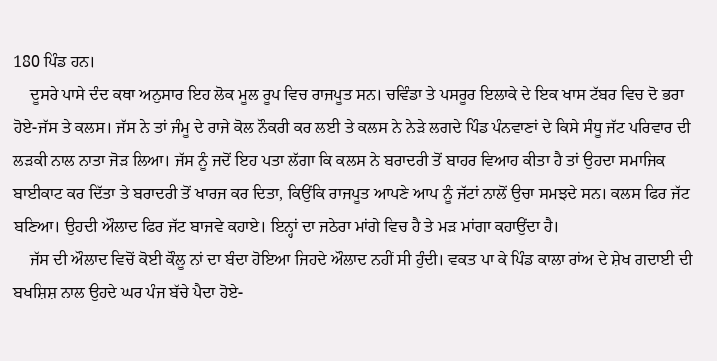180 ਪਿੰਡ ਹਨ।
    ਦੂਸਰੇ ਪਾਸੇ ਦੰਦ ਕਥਾ ਅਨੁਸਾਰ ਇਹ ਲੋਕ ਮੂਲ ਰੂਪ ਵਿਚ ਰਾਜਪੂਤ ਸਨ। ਚਵਿੰਡਾ ਤੇ ਪਸਰੂਰ ਇਲਾਕੇ ਦੇ ਇਕ ਖਾਸ ਟੱਬਰ ਵਿਚ ਦੋ ਭਰਾ ਹੋਏ-ਜੱਸ ਤੇ ਕਲਸ। ਜੱਸ ਨੇ ਤਾਂ ਜੰਮੂ ਦੇ ਰਾਜੇ ਕੋਲ ਨੌਕਰੀ ਕਰ ਲਈ ਤੇ ਕਲਸ ਨੇ ਨੇੜੇ ਲਗਦੇ ਪਿੰਡ ਪੰਨਵਾਣਾਂ ਦੇ ਕਿਸੇ ਸੰਧੂ ਜੱਟ ਪਰਿਵਾਰ ਦੀ ਲੜਕੀ ਨਾਲ ਨਾਤਾ ਜੋੜ ਲਿਆ। ਜੱਸ ਨੂੰ ਜਦੋਂ ਇਹ ਪਤਾ ਲੱਗਾ ਕਿ ਕਲਸ ਨੇ ਬਰਾਦਰੀ ਤੋਂ ਬਾਹਰ ਵਿਆਹ ਕੀਤਾ ਹੈ ਤਾਂ ਉਹਦਾ ਸਮਾਜਿਕ ਬਾਈਕਾਟ ਕਰ ਦਿੱਤਾ ਤੇ ਬਰਾਦਰੀ ਤੋਂ ਖਾਰਜ ਕਰ ਦਿਤਾ, ਕਿਉਂਕਿ ਰਾਜਪੂਤ ਆਪਣੇ ਆਪ ਨੂੰ ਜੱਟਾਂ ਨਾਲੋਂ ਉਚਾ ਸਮਝਦੇ ਸਨ। ਕਲਸ ਫਿਰ ਜੱਟ ਬਣਿਆ। ਉਹਦੀ ਔਲਾਦ ਫਿਰ ਜੱਟ ਬਾਜਵੇ ਕਹਾਏ। ਇਨ੍ਹਾਂ ਦਾ ਜਠੇਰਾ ਮਾਂਗੇ ਵਿਚ ਹੈ ਤੇ ਮੜ ਮਾਂਗਾ ਕਹਾਉਂਦਾ ਹੈ।
    ਜੱਸ ਦੀ ਔਲਾਦ ਵਿਚੋਂ ਕੋਈ ਕੌਲੂ ਨਾਂ ਦਾ ਬੰਦਾ ਹੋਇਆ ਜਿਹਦੇ ਔਲਾਦ ਨਹੀਂ ਸੀ ਹੁੰਦੀ। ਵਕਤ ਪਾ ਕੇ ਪਿੰਡ ਕਾਲਾ ਰਾਂਅ ਦੇ ਸ਼ੇਖ ਗਦਾਈ ਦੀ ਬਖਸ਼ਿਸ਼ ਨਾਲ ਉਹਦੇ ਘਰ ਪੰਜ ਬੱਚੇ ਪੈਦਾ ਹੋਏ-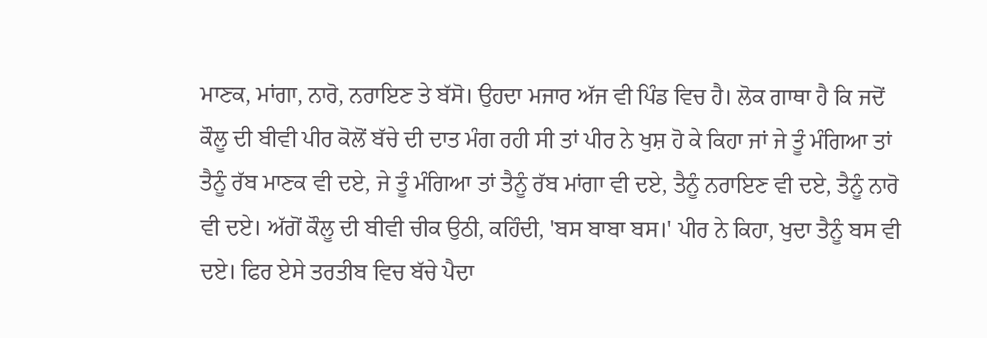ਮਾਣਕ, ਮਾਂਗਾ, ਨਾਰੋ, ਨਰਾਇਣ ਤੇ ਬੱਸੋ। ਉਹਦਾ ਮਜਾਰ ਅੱਜ ਵੀ ਪਿੰਡ ਵਿਚ ਹੈ। ਲੋਕ ਗਾਥਾ ਹੈ ਕਿ ਜਦੋਂ ਕੌਲੂ ਦੀ ਬੀਵੀ ਪੀਰ ਕੋਲੋਂ ਬੱਚੇ ਦੀ ਦਾਤ ਮੰਗ ਰਹੀ ਸੀ ਤਾਂ ਪੀਰ ਨੇ ਖੁਸ਼ ਹੋ ਕੇ ਕਿਹਾ ਜਾਂ ਜੇ ਤੂੰ ਮੰਗਿਆ ਤਾਂ ਤੈਨੂੰ ਰੱਬ ਮਾਣਕ ਵੀ ਦਏ, ਜੇ ਤੂੰ ਮੰਗਿਆ ਤਾਂ ਤੈਨੂੰ ਰੱਬ ਮਾਂਗਾ ਵੀ ਦਏ, ਤੈਨੂੰ ਨਰਾਇਣ ਵੀ ਦਏ, ਤੈਨੂੰ ਨਾਰੋ ਵੀ ਦਏ। ਅੱਗੋਂ ਕੌਲੂ ਦੀ ਬੀਵੀ ਚੀਕ ਉਠੀ, ਕਹਿੰਦੀ, 'ਬਸ ਬਾਬਾ ਬਸ।' ਪੀਰ ਨੇ ਕਿਹਾ, ਖੁਦਾ ਤੈਨੂੰ ਬਸ ਵੀ ਦਏ। ਫਿਰ ਏਸੇ ਤਰਤੀਬ ਵਿਚ ਬੱਚੇ ਪੈਦਾ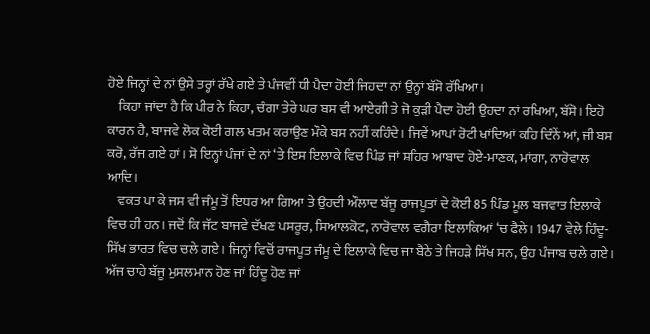ਹੋਏ ਜਿਨ੍ਹਾਂ ਦੇ ਨਾਂ ਉਸੇ ਤਰ੍ਹਾਂ ਰੱਖੇ ਗਏ ਤੇ ਪੰਜਵੀਂ ਧੀ ਪੈਦਾ ਹੋਈ ਜਿਹਦਾ ਨਾਂ ਉਨ੍ਹਾਂ ਬੱਸੋ ਰੱਖਿਆ।
    ਕਿਹਾ ਜਾਂਦਾ ਹੈ ਕਿ ਪੀਰ ਨੇ ਕਿਹਾ, ਚੰਗਾ ਤੇਰੇ ਘਰ ਬਸ ਵੀ ਆਏਗੀ ਤੇ ਜੋ ਕੁੜੀ ਪੈਦਾ ਹੋਈ ਉਹਦਾ ਨਾਂ ਰਖਿਆ, ਬੱਸੋ। ਇਹੋ ਕਾਰਨ ਹੈ, ਬਾਜਵੇ ਲੋਕ ਕੋਈ ਗਲ ਖਤਮ ਕਰਾਉਣ ਮੌਕੇ ਬਸ ਨਹੀਂ ਕਹਿੰਦੇ। ਜਿਵੇਂ ਆਪਾਂ ਰੋਟੀ ਖਾਂਦਿਆਂ ਕਹਿ ਦਿੰਨੇਂ ਆਂ, ਜੀ ਬਸ ਕਰੋ, ਰੱਜ ਗਏ ਹਾਂ। ਸੋ ਇਨ੍ਹਾਂ ਪੰਜਾਂ ਦੇ ਨਾਂ ‘ਤੇ ਇਸ ਇਲਾਕੇ ਵਿਚ ਪਿੰਡ ਜਾਂ ਸ਼ਹਿਰ ਆਬਾਦ ਹੋਏ-ਮਾਣਕ, ਮਾਂਗਾ, ਨਾਰੋਵਾਲ ਆਦਿ।
    ਵਕਤ ਪਾ ਕੇ ਜਸ ਵੀ ਜੰਮੂ ਤੋਂ ਇਧਰ ਆ ਗਿਆ ਤੇ ਉਹਦੀ ਔਲਾਦ ਬੱਜੂ ਰਾਜਪੂਤਾਂ ਦੇ ਕੋਈ 85 ਪਿੰਡ ਮੂਲ ਬਜਵਾਤ ਇਲਾਕੇ ਵਿਚ ਹੀ ਹਨ। ਜਦੋਂ ਕਿ ਜੱਟ ਬਾਜਵੇ ਦੱਖਣ ਪਸਰੂਰ, ਸਿਆਲਕੋਟ, ਨਾਰੋਵਾਲ ਵਗੈਰਾ ਇਲਾਕਿਆਂ ‘ਚ ਫੈਲੇ। 1947 ਵੇਲੇ ਹਿੰਦੂ-ਸਿੱਖ ਭਾਰਤ ਵਿਚ ਚਲੇ ਗਏ। ਜਿਨ੍ਹਾਂ ਵਿਚੋਂ ਰਾਜਪੂਤ ਜੰਮੂ ਦੇ ਇਲਾਕੇ ਵਿਚ ਜਾ ਬੈਠੇ ਤੇ ਜਿਹੜੇ ਸਿੱਖ ਸਨ, ਉਹ ਪੰਜਾਬ ਚਲੇ ਗਏ। ਅੱਜ ਚਾਹੇ ਬੱਜੂ ਮੁਸਲਮਾਨ ਹੋਣ ਜਾਂ ਹਿੰਦੂ ਹੋਣ ਜਾਂ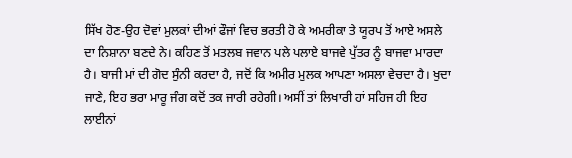ਸਿੱਖ ਹੋਣ-ਉਹ ਦੋਵਾਂ ਮੁਲਕਾਂ ਦੀਆਂ ਫੌਜਾਂ ਵਿਚ ਭਰਤੀ ਹੋ ਕੇ ਅਮਰੀਕਾ ਤੇ ਯੂਰਪ ਤੋਂ ਆਏ ਅਸਲੇ ਦਾ ਨਿਸ਼ਾਨਾ ਬਣਦੇ ਨੇ। ਕਹਿਣ ਤੋਂ ਮਤਲਬ ਜਵਾਨ ਪਲੇ ਪਲਾਏ ਬਾਜਵੇ ਪੁੱਤਰ ਨੂੰ ਬਾਜਵਾ ਮਾਰਦਾ ਹੈ। ਬਾਜੀ ਮਾਂ ਦੀ ਗੋਦ ਸੁੰਨੀ ਕਰਦਾ ਹੈ, ਜਦੋਂ ਕਿ ਅਮੀਰ ਮੁਲਕ ਆਪਣਾ ਅਸਲਾ ਵੇਚਦਾ ਹੈ। ਖੁਦਾ ਜਾਣੇ, ਇਹ ਭਰਾ ਮਾਰੂ ਜੰਗ ਕਦੋਂ ਤਕ ਜਾਰੀ ਰਹੇਗੀ। ਅਸੀਂ ਤਾਂ ਲਿਖਾਰੀ ਹਾਂ ਸਹਿਜ ਹੀ ਇਹ ਲਾਈਨਾਂ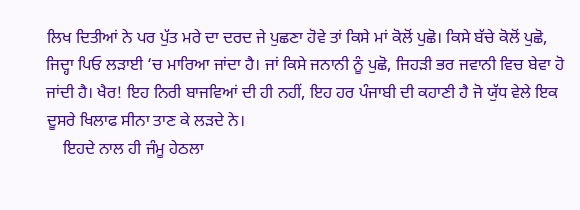ਲਿਖ ਦਿਤੀਆਂ ਨੇ ਪਰ ਪੁੱਤ ਮਰੇ ਦਾ ਦਰਦ ਜੇ ਪੁਛਣਾ ਹੋਵੇ ਤਾਂ ਕਿਸੇ ਮਾਂ ਕੋਲੋਂ ਪੁਛੋ। ਕਿਸੇ ਬੱਚੇ ਕੋਲੋਂ ਪੁਛੋ, ਜਿਦ੍ਹਾ ਪਿਓ ਲੜਾਈ ‘ਚ ਮਾਰਿਆ ਜਾਂਦਾ ਹੈ। ਜਾਂ ਕਿਸੇ ਜਨਾਨੀ ਨੂੰ ਪੁਛੋ, ਜਿਹੜੀ ਭਰ ਜਵਾਨੀ ਵਿਚ ਬੇਵਾ ਹੋ ਜਾਂਦੀ ਹੈ। ਖੈਰ! ਇਹ ਨਿਰੀ ਬਾਜਵਿਆਂ ਦੀ ਹੀ ਨਹੀਂ, ਇਹ ਹਰ ਪੰਜਾਬੀ ਦੀ ਕਹਾਣੀ ਹੈ ਜੋ ਯੁੱਧ ਵੇਲੇ ਇਕ ਦੂਸਰੇ ਖਿਲਾਫ ਸੀਨਾ ਤਾਣ ਕੇ ਲੜਦੇ ਨੇ।
    ਇਹਦੇ ਨਾਲ ਹੀ ਜੰਮੂ ਹੇਠਲਾ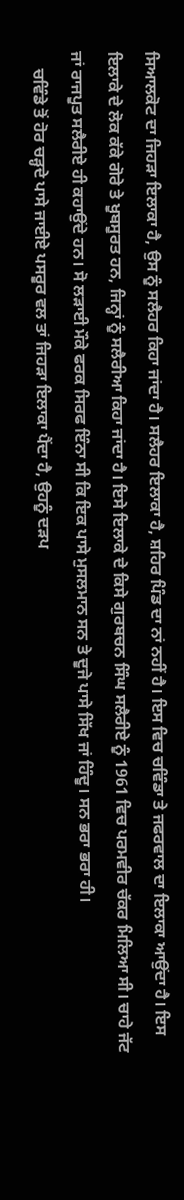ਸਿਆਲਕੋਟ ਦਾ ਜਿਹੜਾ ਇਲਾਕਾ ਹੈ, ਉਸ ਨੂੰ ਸਲੈਹਰ ਕਿਹਾ ਜਾਂਦਾ ਹੈ। ਸਲੈਹਰ ਇਲਾਕਾ ਹੈ, ਸ਼ਹਿਰ ਪਿੰਡ ਦਾ ਨਾਂ ਨਹੀਂ ਹੈ। ਇਸ ਵਿਚ ਚਵਿੰਡਾ ਤੇ ਜਫਰਵਾਲ ਦਾ ਇਲਾਕਾ ਆਉਂਦਾ ਹੈ। ਇਸ ਇਲਾਕੇ ਦੇ ਲੋਕ ਕੱਕੇ ਗੋਰੇ ਤੇ ਖੂਬਸੂਰਤ ਹਨ, ਜਿਨ੍ਹਾਂ ਨੂੰ ਸਲੈਰੀਆ ਕਿਹਾ ਜਾਂਦਾ ਹੈ। ਇਸੇ ਇਲਾਕੇ ਦੇ ਕਿਸੇ ਗੁਰਬਚਨ ਸਿੰਘ ਸਲੈਰੀਏ ਨੂੰ 1961 ਵਿਚ ਪਰਮਵੀਰ ਚੱਕਰ ਮਿਲਿਆ ਸੀ। ਚਾਹੇ ਜੱਟ ਜਾਂ ਰਾਜਪੂਤ ਸਲੈਰੀਏ ਹੀ ਕਹਾਉਂਦੇ ਹਨ। ਸੋ ਲੜਾਈ ਮੌਕੇ ਫਰਕ ਸਿਰਫ ਇੰਨਾ ਸੀ ਕਿ ਇਕ ਪਾਸੇ ਮੁਸਲਮਾਨ ਸਨ ਤੇ ਦੂਜੇ ਪਾਸੇ ਸਿੱਖ ਜਾਂ ਹਿੰਦੂ। ਸਨ ਭਰਾ ਭਰਾ ਹੀ।
    ਚਵਿੰਡੇ ਤੋਂ ਹੋਰ ਚੜ੍ਹਦੇ ਪਾਸੇ ਜਾਈਏ ਪਸਰੂਰ ਵਲ ਤਾਂ ਜਿਹੜਾ ਇਲਾਕਾ ਪੈਂਦਾ ਹੈ, ਉਹਨੂੰ ਦੜਪ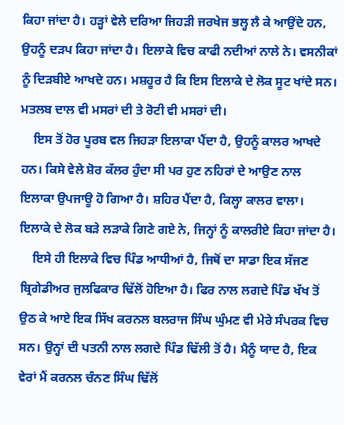ਕਿਹਾ ਜਾਂਦਾ ਹੈ। ਹੜ੍ਹਾਂ ਵੇਲੇ ਦਰਿਆ ਜਿਹੜੀ ਜਰਖੇਜ ਭਲ੍ਹ ਲੈ ਕੇ ਆਉਂਦੇ ਹਨ, ਉਹਨੂੰ ਦੜਪ ਕਿਹਾ ਜਾਂਦਾ ਹੈ। ਇਲਾਕੇ ਵਿਚ ਕਾਫੀ ਨਦੀਆਂ ਨਾਲੇ ਨੇ। ਵਸਨੀਕਾਂ ਨੂੰ ਦਿੜਬੀਏ ਆਖਦੇ ਹਨ। ਮਸ਼ਹੂਰ ਹੈ ਕਿ ਇਸ ਇਲਾਕੇ ਦੇ ਲੋਕ ਸੂਟ ਖਾਂਦੇ ਸਨ। ਮਤਲਬ ਦਾਲ ਵੀ ਮਸਰਾਂ ਦੀ ਤੇ ਰੋਟੀ ਵੀ ਮਸਰਾਂ ਦੀ।
    ਇਸ ਤੋਂ ਹੋਰ ਪੂਰਬ ਵਲ ਜਿਹੜਾ ਇਲਾਕਾ ਪੈਂਦਾ ਹੈ, ਉਹਨੂੰ ਕਾਲਰ ਆਖਦੇ ਹਨ। ਕਿਸੇ ਵੇਲੇ ਸ਼ੋਰ ਕੱਲਰ ਹੁੰਦਾ ਸੀ ਪਰ ਹੁਣ ਨਹਿਰਾਂ ਦੇ ਆਉਣ ਨਾਲ ਇਲਾਕਾ ਉਪਜਾਊ ਹੋ ਗਿਆ ਹੈ। ਸ਼ਹਿਰ ਪੈਂਦਾ ਹੈ, ਕਿਲ੍ਹਾ ਕਾਲਰ ਵਾਲਾ। ਇਲਾਕੇ ਦੇ ਲੋਕ ਬੜੇ ਲੜਾਕੇ ਗਿਣੇ ਗਏ ਨੇ, ਜਿਨ੍ਹਾਂ ਨੂੰ ਕਾਲਰੀਏ ਕਿਹਾ ਜਾਂਦਾ ਹੈ।
    ਇਸੇ ਹੀ ਇਲਾਕੇ ਵਿਚ ਪਿੰਡ ਆਧੀਆਂ ਹੈ, ਜਿਥੋਂ ਦਾ ਸਾਡਾ ਇਕ ਸੱਜਣ ਬ੍ਰਿਗੇਡੀਅਰ ਜੁਲਫਿਕਾਰ ਢਿੱਲੋਂ ਹੋਇਆ ਹੈ। ਫਿਰ ਨਾਲ ਲਗਦੇ ਪਿੰਡ ਖੱਖ ਤੋਂ ਉਠ ਕੇ ਆਏ ਇਕ ਸਿੱਖ ਕਰਨਲ ਬਲਰਾਜ ਸਿੰਘ ਘੁੰਮਣ ਵੀ ਮੇਰੇ ਸੰਪਰਕ ਵਿਚ ਸਨ। ਉਨ੍ਹਾਂ ਦੀ ਪਤਨੀ ਨਾਲ ਲਗਦੇ ਪਿੰਡ ਢਿੱਲੀ ਤੋਂ ਹੈ। ਮੈਨੂੰ ਯਾਦ ਹੈ, ਇਕ ਵੇਰਾਂ ਮੈਂ ਕਰਨਲ ਚੰਨਣ ਸਿੰਘ ਢਿੱਲੋਂ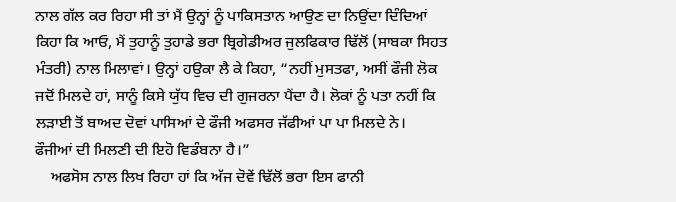ਨਾਲ ਗੱਲ ਕਰ ਰਿਹਾ ਸੀ ਤਾਂ ਮੈਂ ਉਨ੍ਹਾਂ ਨੂੰ ਪਾਕਿਸਤਾਨ ਆਉਣ ਦਾ ਨਿਉਂਦਾ ਦਿੰਦਿਆਂ ਕਿਹਾ ਕਿ ਆਓ, ਮੈਂ ਤੁਹਾਨੂੰ ਤੁਹਾਡੇ ਭਰਾ ਬ੍ਰਿਗੇਡੀਅਰ ਜੁਲਫਿਕਾਰ ਢਿੱਲੋਂ (ਸਾਬਕਾ ਸਿਹਤ ਮੰਤਰੀ) ਨਾਲ ਮਿਲਾਵਾਂ। ਉਨ੍ਹਾਂ ਹਉਕਾ ਲੈ ਕੇ ਕਿਹਾ, “ਨਹੀਂ ਮੁਸਤਫਾ, ਅਸੀਂ ਫੌਜੀ ਲੋਕ ਜਦੋਂ ਮਿਲਦੇ ਹਾਂ, ਸਾਨੂੰ ਕਿਸੇ ਯੁੱਧ ਵਿਚ ਦੀ ਗੁਜਰਨਾ ਪੈਂਦਾ ਹੈ। ਲੋਕਾਂ ਨੂੰ ਪਤਾ ਨਹੀਂ ਕਿ ਲੜਾਈ ਤੋਂ ਬਾਅਦ ਦੋਵਾਂ ਪਾਸਿਆਂ ਦੇ ਫੌਜੀ ਅਫਸਰ ਜੱਫੀਆਂ ਪਾ ਪਾ ਮਿਲਦੇ ਨੇ। ਫੌਜੀਆਂ ਦੀ ਮਿਲਣੀ ਦੀ ਇਹੋ ਵਿਡੰਬਨਾ ਹੈ।”
    ਅਫਸੋਸ ਨਾਲ ਲਿਖ ਰਿਹਾ ਹਾਂ ਕਿ ਅੱਜ ਦੋਵੇਂ ਢਿੱਲੋਂ ਭਰਾ ਇਸ ਫਾਨੀ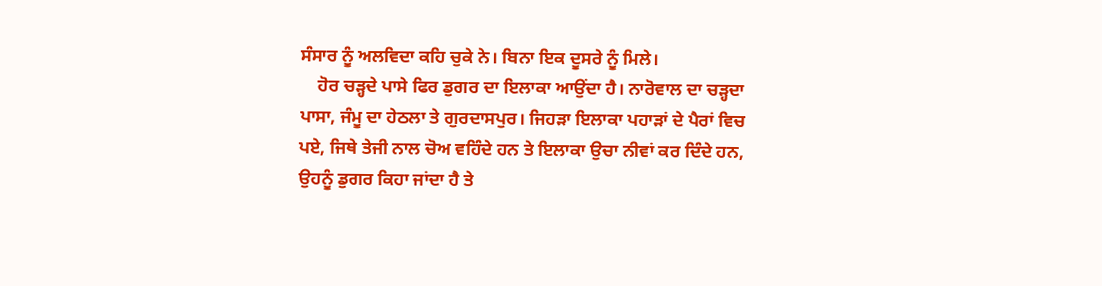ਸੰਸਾਰ ਨੂੰ ਅਲਵਿਦਾ ਕਹਿ ਚੁਕੇ ਨੇ। ਬਿਨਾ ਇਕ ਦੂਸਰੇ ਨੂੰ ਮਿਲੇ।
    ਹੋਰ ਚੜ੍ਹਦੇ ਪਾਸੇ ਫਿਰ ਡੁਗਰ ਦਾ ਇਲਾਕਾ ਆਉਂਦਾ ਹੈ। ਨਾਰੋਵਾਲ ਦਾ ਚੜ੍ਹਦਾ ਪਾਸਾ, ਜੰਮੂ ਦਾ ਹੇਠਲਾ ਤੇ ਗੁਰਦਾਸਪੁਰ। ਜਿਹੜਾ ਇਲਾਕਾ ਪਹਾੜਾਂ ਦੇ ਪੈਰਾਂ ਵਿਚ ਪਏ, ਜਿਥੇ ਤੇਜੀ ਨਾਲ ਚੋਅ ਵਹਿੰਦੇ ਹਨ ਤੇ ਇਲਾਕਾ ਉਚਾ ਨੀਵਾਂ ਕਰ ਦਿੰਦੇ ਹਨ, ਉਹਨੂੰ ਡੁਗਰ ਕਿਹਾ ਜਾਂਦਾ ਹੈ ਤੇ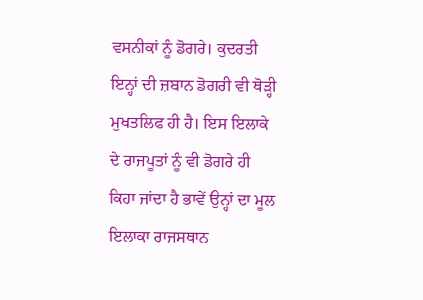ਵਸਨੀਕਾਂ ਨੂੰ ਡੋਗਰੇ। ਕੁਦਰਤੀ ਇਨ੍ਹਾਂ ਦੀ ਜ਼ਬਾਨ ਡੋਗਰੀ ਵੀ ਥੋੜ੍ਹੀ ਮੁਖਤਲਿਫ ਹੀ ਹੈ। ਇਸ ਇਲਾਕੇ ਦੇ ਰਾਜਪੂਤਾਂ ਨੂੰ ਵੀ ਡੋਗਰੇ ਹੀ ਕਿਹਾ ਜਾਂਦਾ ਹੈ ਭਾਵੇਂ ਉਨ੍ਹਾਂ ਦਾ ਮੂਲ ਇਲਾਕਾ ਰਾਜਸਥਾਨ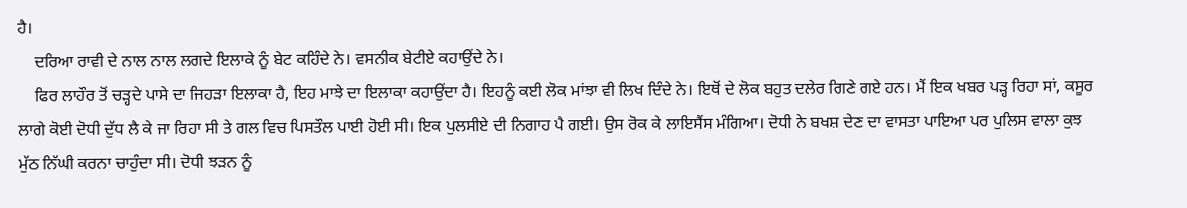ਹੈ।
    ਦਰਿਆ ਰਾਵੀ ਦੇ ਨਾਲ ਨਾਲ ਲਗਦੇ ਇਲਾਕੇ ਨੂੰ ਬੇਟ ਕਹਿੰਦੇ ਨੇ। ਵਸਨੀਕ ਬੇਟੀਏ ਕਹਾਉਂਦੇ ਨੇ।
    ਫਿਰ ਲਾਹੌਰ ਤੋਂ ਚੜ੍ਹਦੇ ਪਾਸੇ ਦਾ ਜਿਹੜਾ ਇਲਾਕਾ ਹੈ, ਇਹ ਮਾਝੇ ਦਾ ਇਲਾਕਾ ਕਹਾਉਂਦਾ ਹੈ। ਇਹਨੂੰ ਕਈ ਲੋਕ ਮਾਂਝਾ ਵੀ ਲਿਖ ਦਿੰਦੇ ਨੇ। ਇਥੋਂ ਦੇ ਲੋਕ ਬਹੁਤ ਦਲੇਰ ਗਿਣੇ ਗਏ ਹਨ। ਮੈਂ ਇਕ ਖਬਰ ਪੜ੍ਹ ਰਿਹਾ ਸਾਂ, ਕਸੂਰ ਲਾਗੇ ਕੋਈ ਦੋਧੀ ਦੁੱਧ ਲੈ ਕੇ ਜਾ ਰਿਹਾ ਸੀ ਤੇ ਗਲ ਵਿਚ ਪਿਸਤੌਲ ਪਾਈ ਹੋਈ ਸੀ। ਇਕ ਪੁਲਸੀਏ ਦੀ ਨਿਗਾਹ ਪੈ ਗਈ। ਉਸ ਰੋਕ ਕੇ ਲਾਇਸੈਂਸ ਮੰਗਿਆ। ਦੋਧੀ ਨੇ ਬਖਸ਼ ਦੇਣ ਦਾ ਵਾਸਤਾ ਪਾਇਆ ਪਰ ਪੁਲਿਸ ਵਾਲਾ ਕੁਝ ਮੁੱਠ ਨਿੱਘੀ ਕਰਨਾ ਚਾਹੁੰਦਾ ਸੀ। ਦੋਧੀ ਝੜਨ ਨੂੰ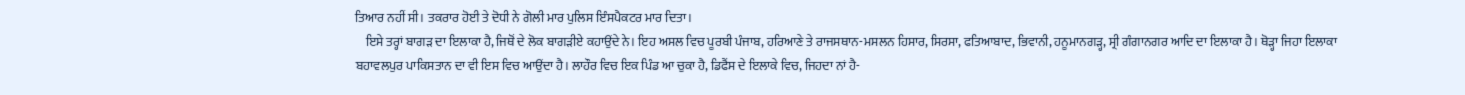ਤਿਆਰ ਨਹੀਂ ਸੀ। ਤਕਰਾਰ ਹੋਈ ਤੇ ਦੋਧੀ ਨੇ ਗੋਲੀ ਮਾਰ ਪੁਲਿਸ ਇੰਸਪੈਕਟਰ ਮਾਰ ਦਿਤਾ।
    ਇਸੇ ਤਰ੍ਹਾਂ ਬਾਗੜ ਦਾ ਇਲਾਕਾ ਹੈ, ਜਿਥੋਂ ਦੇ ਲੋਕ ਬਾਗੜੀਏ ਕਹਾਉਂਦੇ ਨੇ। ਇਹ ਅਸਲ ਵਿਚ ਪੂਰਬੀ ਪੰਜਾਬ, ਹਰਿਆਣੇ ਤੇ ਰਾਜਸਥਾਨ-ਮਸਲਨ ਹਿਸਾਰ, ਸਿਰਸਾ, ਫਤਿਆਬਾਦ, ਭਿਵਾਨੀ, ਹਨੂਮਾਨਗੜ੍ਹ, ਸ੍ਰੀ ਗੰਗਾਨਗਰ ਆਦਿ ਦਾ ਇਲਾਕਾ ਹੈ। ਥੋੜ੍ਹਾ ਜਿਹਾ ਇਲਾਕਾ ਬਹਾਵਲਪੁਰ ਪਾਕਿਸਤਾਨ ਦਾ ਵੀ ਇਸ ਵਿਚ ਆਉਂਦਾ ਹੈ। ਲਾਹੌਰ ਵਿਚ ਇਕ ਪਿੰਡ ਆ ਚੁਕਾ ਹੈ, ਡਿਫੈਂਸ ਦੇ ਇਲਾਕੇ ਵਿਚ, ਜਿਹਦਾ ਨਾਂ ਹੈ-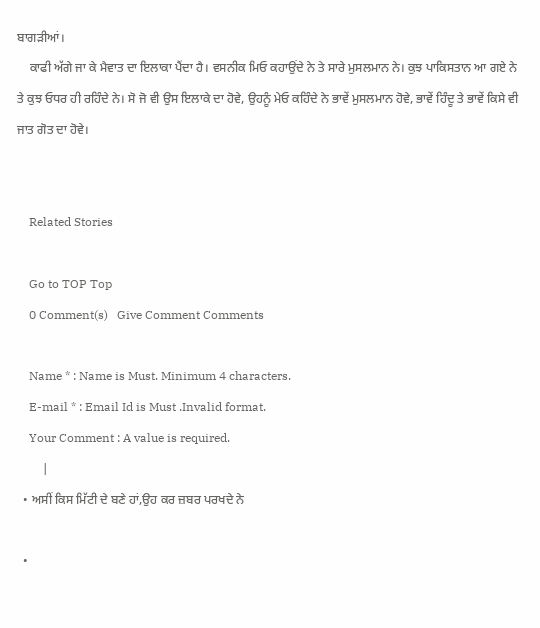ਬਾਗੜੀਆਂ।
    ਕਾਫੀ ਅੱਗੇ ਜਾ ਕੇ ਮੈਵਾਤ ਦਾ ਇਲਾਕਾ ਪੈਂਦਾ ਹੈ। ਵਸਨੀਕ ਮਿਓ ਕਹਾਉਂਦੇ ਨੇ ਤੇ ਸਾਰੇ ਮੁਸਲਮਾਨ ਨੇ। ਕੁਝ ਪਾਕਿਸਤਾਨ ਆ ਗਏ ਨੇ ਤੇ ਕੁਝ ਓਧਰ ਹੀ ਰਹਿੰਦੇ ਨੇ। ਸੋ ਜੋ ਵੀ ਉਸ ਇਲਾਕੇ ਦਾ ਹੋਵੇ, ਉਹਨੂੰ ਮੇਓ ਕਹਿੰਦੇ ਨੇ ਭਾਵੇਂ ਮੁਸਲਮਾਨ ਹੋਵੇ, ਭਾਵੇਂ ਹਿੰਦੂ ਤੇ ਭਾਵੇਂ ਕਿਸੇ ਵੀ ਜਾਤ ਗੋਤ ਦਾ ਹੋਵੇ।


    Related Stories

    Go to TOP Top
    0 Comment(s)   Give Comment Comments

    Name * : Name is Must. Minimum 4 characters.
    E-mail * : Email Id is Must .Invalid format.
    Your Comment : A value is required.
        |
  • ਅਸੀਂ ਕਿਸ ਮਿੱਟੀ ਦੇ ਬਣੇ ਹਾਂ,ਉਹ ਕਰ ਜ਼ਬਰ ਪਰਖਦੇ ਨੇ

  •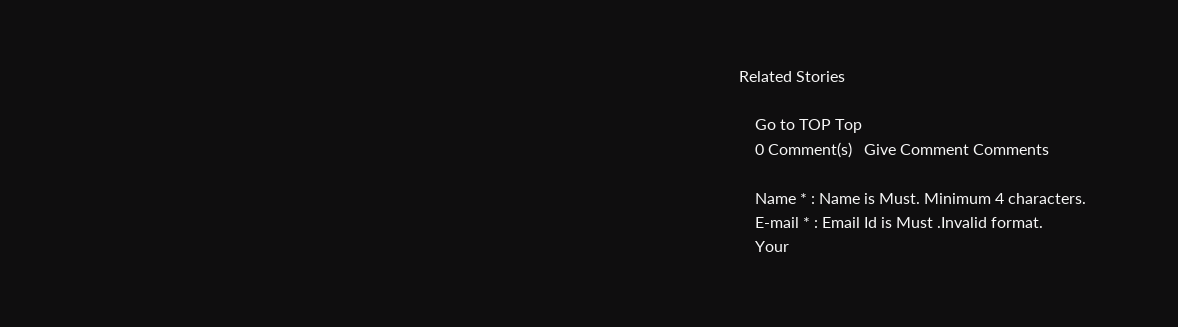Related Stories

    Go to TOP Top
    0 Comment(s)   Give Comment Comments

    Name * : Name is Must. Minimum 4 characters.
    E-mail * : Email Id is Must .Invalid format.
    Your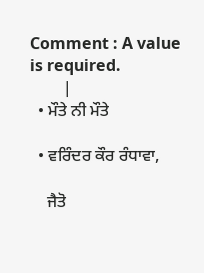Comment : A value is required.
        |
  • ਮੌਤੇ ਨੀ ਮੌਤੇ

  • ਵਰਿੰਦਰ ਕੌਰ ਰੰਧਾਵਾ,

    ਜੈਤੋ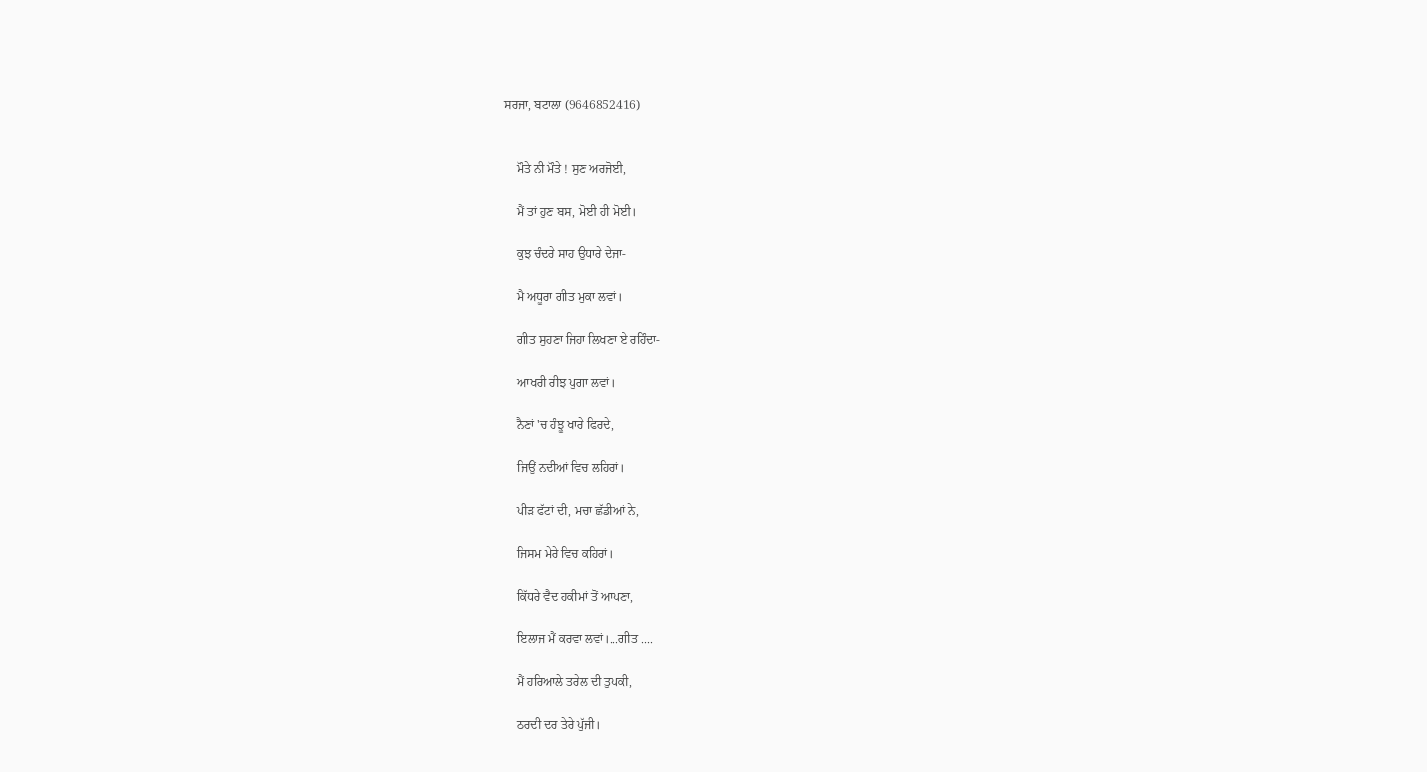ਸਰਜਾ, ਬਟਾਲਾ (9646852416)


    ਮੌਤੇ ਨੀ ਮੌਤੇ ! ਸੁਣ ਅਰਜੋਈ,

    ਮੈਂ ਤਾਂ ਹੁਣ ਬਸ, ਮੋਈ ਹੀ ਮੋਈ।

    ਕੁਝ ਚੰਦਰੇ ਸਾਹ ਉਧਾਰੇ ਦੇਜਾ-

    ਮੈ ਅਧੂਰਾ ਗੀਤ ਮੁਕਾ ਲਵਾਂ।

    ਗੀਤ ਸੁਹਣਾ ਜਿਹਾ ਲਿਖਣਾ ਏ ਰਹਿੰਦਾ-

    ਆਖਰੀ ਰੀਝ ਪੁਗਾ ਲਵਾਂ।

    ਨੈਣਾਂ 'ਚ ਹੰਝੂ ਖਾਰੇ ਫਿਰਦੇ,

    ਜਿਉਂ ਨਦੀਆਂ ਵਿਚ ਲਹਿਰਾਂ।

    ਪੀੜ ਫੱਟਾਂ ਦੀ, ਮਚਾ ਛੱਡੀਆਂ ਨੇ,

    ਜਿਸਮ ਮੇਰੇ ਵਿਚ ਕਹਿਰਾਂ।

    ਕਿੱਧਰੇ ਵੈਦ ਹਕੀਮਾਂ ਤੋਂ ਆਪਣਾ,

    ਇਲਾਜ ਮੈਂ ਕਰਵਾ ਲਵਾਂ।...ਗੀਤ ....

    ਮੈਂ ਹਰਿਆਲੇ ਤਰੇਲ ਦੀ ਤੁਪਕੀ,

    ਠਰਦੀ ਦਰ ਤੇਰੇ ਪੁੱਜੀ।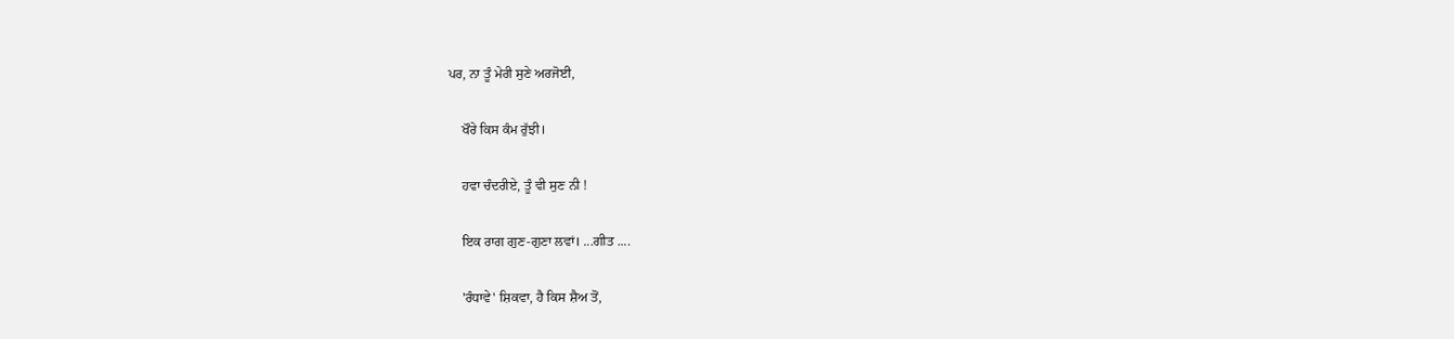ਪਰ, ਨਾ ਤੂੰ ਮੇਰੀ ਸੁਣੇ ਅਰਜੋਈ,

    ਖੌਰੇ ਕਿਸ ਕੰਮ ਰੁੱਝੀ।

    ਹਵਾ ਚੰਦਰੀਏ, ਤੂੰ ਵੀ ਸੁਣ ਨੀ !

    ਇਕ ਰਾਗ ਗੁਣ-ਗੁਣਾ ਲਵਾਂ। ...ਗੀਤ ....

    'ਰੰਧਾਵੇ' ਸ਼ਿਕਵਾ, ਹੈ ਕਿਸ ਸ਼ੈਅ ਤੋਂ,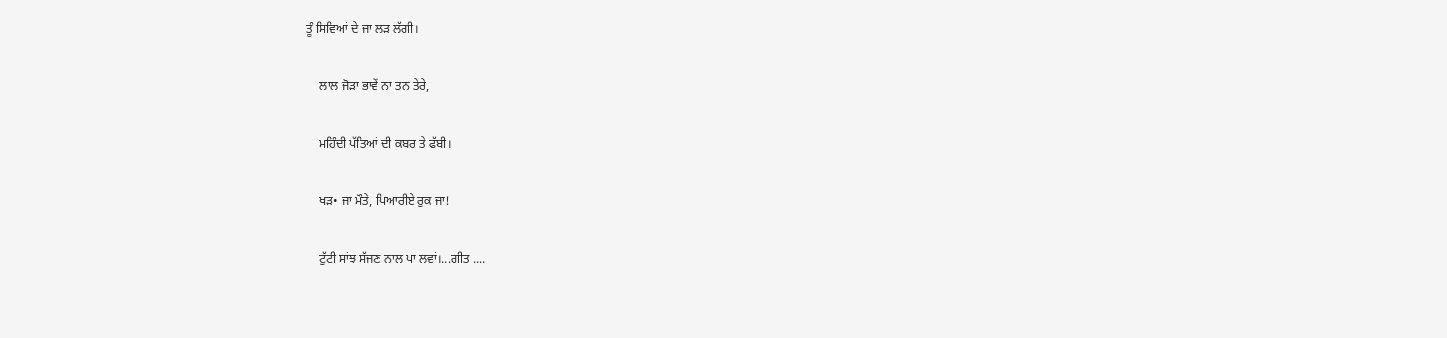ਤੂੰ ਸਿਵਿਆਂ ਦੇ ਜਾ ਲੜ ਲੱਗੀ।

    ਲਾਲ ਜੋੜਾ ਭਾਵੇਂ ਨਾ ਤਨ ਤੇਰੇ,

    ਮਹਿੰਦੀ ਪੱਤਿਆਂ ਦੀ ਕਬਰ ਤੇ ਫੱਬੀ।

    ਖੜ• ਜਾ ਮੌਤੇ, ਪਿਆਰੀਏ ਰੁਕ ਜਾ!

    ਟੁੱਟੀ ਸਾਂਝ ਸੱਜਣ ਨਾਲ ਪਾ ਲਵਾਂ।...ਗੀਤ ....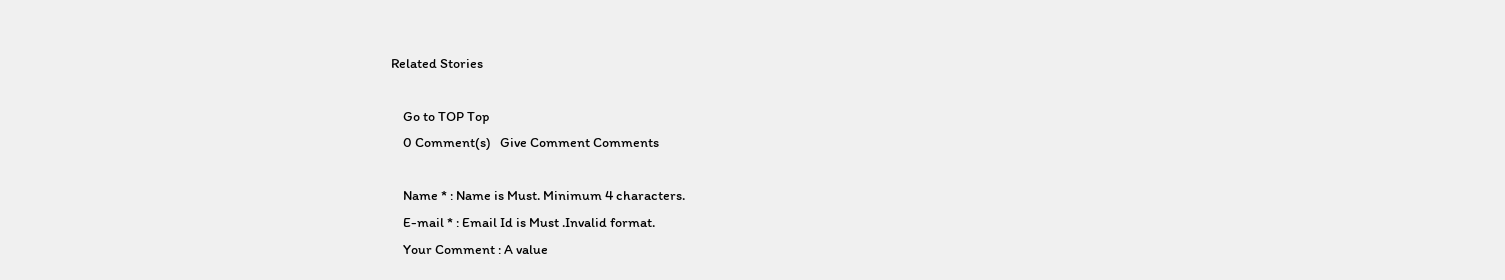Related Stories

    Go to TOP Top
    0 Comment(s)   Give Comment Comments

    Name * : Name is Must. Minimum 4 characters.
    E-mail * : Email Id is Must .Invalid format.
    Your Comment : A value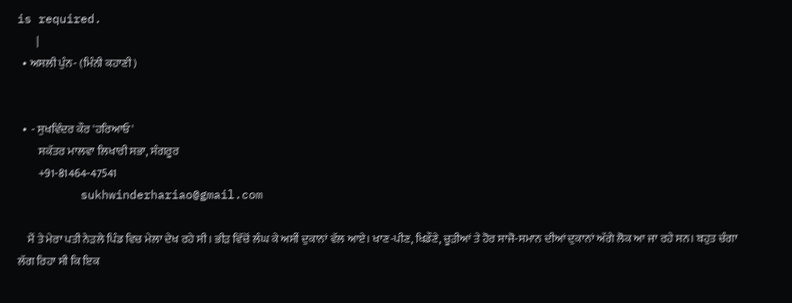is required.
        |
  • ਅਸਲੀ ਪੁੰਨ- (ਮਿੰਨੀ ਕਹਾਣੀ)


  •  - ਸੁਖਵਿੰਦਰ ਕੌਰ 'ਹਰਿਆਓ'
         ਸਕੱਤਰ ਮਾਲਵਾ ਲਿਖਾਰੀ ਸਭਾ, ਸੰਗਰੂਰ
         +91-81464-47541
         sukhwinderhariao@gmail.com

    ਮੈਂ ਤੇ ਮੇਰਾ ਪਤੀ ਨੇੜਲੇ ਪਿੰਡ ਵਿਚ ਮੇਲਾ ਦੇਖ ਰਹੇ ਸੀ। ਭੀੜ ਵਿੱਚੋਂ ਲੰਘ ਕੇ ਅਸੀਂ ਦੁਕਾਨਾਂ ਵੱਲ ਆਏ। ਖਾਣ-ਪੀਣ, ਖਿਡੌਣੇ, ਚੂੜੀਆਂ ਤੇ ਹੋਰ ਸਾਜੋ-ਸਮਾਨ ਦੀਆਂ ਦੁਕਾਨਾਂ ਅੱਗੇ ਲੋਕ ਆ ਜਾ ਰਹੇ ਸਨ। ਬਹੁਤ ਚੰਗਾ ਲੱਗ ਰਿਹਾ ਸੀ ਕਿ ਇਕ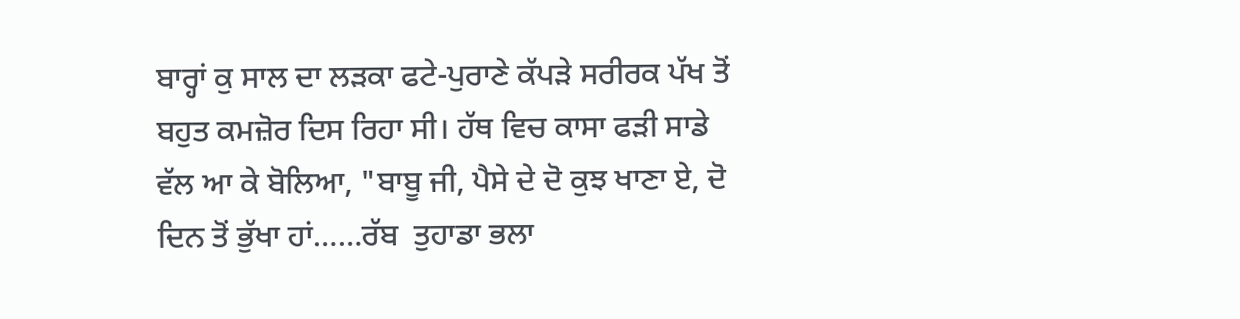ਬਾਰ੍ਹਾਂ ਕੁ ਸਾਲ ਦਾ ਲੜਕਾ ਫਟੇ-ਪੁਰਾਣੇ ਕੱਪੜੇ ਸਰੀਰਕ ਪੱਖ ਤੋਂ ਬਹੁਤ ਕਮਜ਼ੋਰ ਦਿਸ ਰਿਹਾ ਸੀ। ਹੱਥ ਵਿਚ ਕਾਸਾ ਫੜੀ ਸਾਡੇ ਵੱਲ ਆ ਕੇ ਬੋਲਿਆ, "ਬਾਬੂ ਜੀ, ਪੈਸੇ ਦੇ ਦੋ ਕੁਝ ਖਾਣਾ ਏ, ਦੋ ਦਿਨ ਤੋਂ ਭੁੱਖਾ ਹਾਂ……ਰੱਬ  ਤੁਹਾਡਾ ਭਲਾ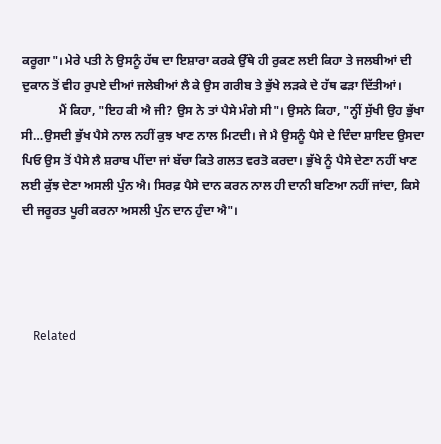ਕਰੂਗਾ"। ਮੇਰੇ ਪਤੀ ਨੇ ਉਸਨੂੰ ਹੱਥ ਦਾ ਇਸ਼ਾਰਾ ਕਰਕੇ ਉੱਥੇ ਹੀ ਰੁਕਣ ਲਈ ਕਿਹਾ ਤੇ ਜਲਬੀਆਂ ਦੀ ਦੁਕਾਨ ਤੋਂ ਵੀਹ ਰੁਪਏ ਦੀਆਂ ਜਲੇਬੀਆਂ ਲੈ ਕੇ ਉਸ ਗਰੀਬ ਤੇ ਭੁੱਖੇ ਲੜਕੇ ਦੇ ਹੱਥ ਫੜਾ ਦਿੱਤੀਆਂ।
            ਮੈਂ ਕਿਹਾ, "ਇਹ ਕੀ ਐ ਜੀ? ਉਸ ਨੇ ਤਾਂ ਪੈਸੇ ਮੰਗੇ ਸੀ"। ਉਸਨੇ ਕਿਹਾ, "ਨ੍ਹੀਂ ਸੁੱਖੀ ਉਹ ਭੁੱਖਾ ਸੀ…ਉਸਦੀ ਭੁੱਖ ਪੈਸੇ ਨਾਲ ਨਹੀਂ ਕੁਝ ਖਾਣ ਨਾਲ ਮਿਟਦੀ। ਜੇ ਮੈ ਉਸਨੂੰ ਪੈਸੇ ਦੇ ਦਿੰਦਾ ਸ਼ਾਇਦ ਉਸਦਾ ਪਿਓ ਉਸ ਤੋਂ ਪੈਸੇ ਲੈ ਸ਼ਰਾਬ ਪੀਂਦਾ ਜਾਂ ਬੱਚਾ ਕਿਤੇ ਗਲਤ ਵਰਤੋ ਕਰਦਾ। ਭੁੱਖੇ ਨੂੰ ਪੈਸੇ ਦੇਣਾ ਨਹੀਂ ਖਾਣ ਲਈ ਕੁੱਝ ਦੇਣਾ ਅਸਲੀ ਪੁੰਨ ਐ। ਸਿਰਫ਼ ਪੈਸੇ ਦਾਨ ਕਰਨ ਨਾਲ ਹੀ ਦਾਨੀ ਬਣਿਆ ਨਹੀਂ ਜਾਂਦਾ, ਕਿਸੇ ਦੀ ਜਰੂਰਤ ਪੂਰੀ ਕਰਨਾ ਅਸਲੀ ਪੁੰਨ ਦਾਨ ਹੁੰਦਾ ਐ"।




    Related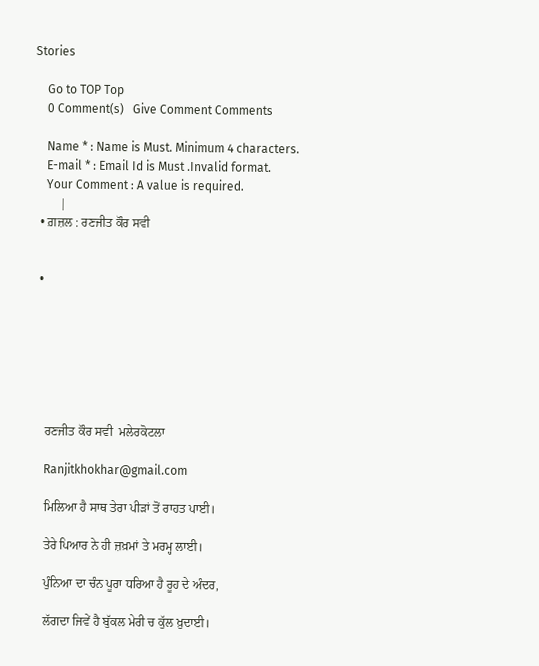Stories

    Go to TOP Top
    0 Comment(s)   Give Comment Comments

    Name * : Name is Must. Minimum 4 characters.
    E-mail * : Email Id is Must .Invalid format.
    Your Comment : A value is required.
        |
  • ਗ਼ਜ਼ਲ : ਰਣਜੀਤ ਕੌਰ ਸਵੀ


  •







    ਰਣਜੀਤ ਕੌਰ ਸਵੀ  ਮਲੇਰਕੋਟਲਾ

    Ranjitkhokhar@gmail.com

    ਮਿਲਿਆ ਹੈ ਸਾਥ ਤੇਰਾ ਪੀੜਾਂ ਤੋਂ ਰਾਹਤ ਪਾਈ।

    ਤੇਰੇ ਪਿਆਰ ਨੇ ਹੀ ਜ਼ਖ਼ਮਾਂ ਤੇ ਮਰਮ੍ਹ ਲਾਈ।

    ਪੁੰਨਿਆ ਦਾ ਚੰਨ ਪੂਰਾ ਧਰਿਆ ਹੈ ਰੂਹ ਦੇ ਅੰਦਰ,

    ਲੱਗਦਾ ਜਿਵੇਂ ਹੈ ਬੁੱਕਲ ਮੇਰੀ ਚ ਕੁੱਲ ਖ਼ੁਦਾਈ।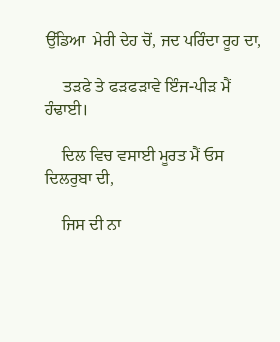ਉੱਡਿਆ  ਮੇਰੀ ਦੇਹ ਚੋਂ, ਜਦ ਪਰਿੰਦਾ ਰੂਹ ਦਾ,

    ਤੜਫੇ ਤੇ ਫੜਫੜਾਵੇ ਇੰਜ-ਪੀੜ ਮੈਂ ਹੰਢਾਈ।

    ਦਿਲ ਵਿਚ ਵਸਾਈ ਮੂਰਤ ਮੈਂ ਓਸ ਦਿਲਰੁਬਾ ਦੀ,

    ਜਿਸ ਦੀ ਨਾ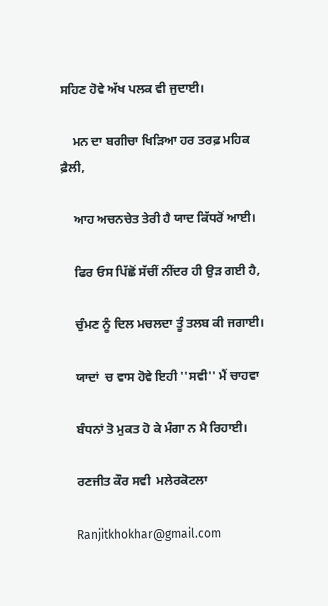ਸਹਿਣ ਹੋਵੇ ਅੱਖ ਪਲਕ ਵੀ ਜੁਦਾਈ।

    ਮਨ ਦਾ ਬਗੀਚਾ ਖਿੜਿਆ ਹਰ ਤਰਫ਼ ਮਹਿਕ ਫ਼ੈਲੀ,

    ਆਹ ਅਚਨਚੇਤ ਤੇਰੀ ਹੈ ਯਾਦ ਕਿੱਧਰੋਂ ਆਈ।

    ਫਿਰ ਓਸ ਪਿੱਛੋਂ ਸੱਚੀਂ ਨੀਂਦਰ ਹੀ ਉੜ ਗਈ ਹੈ,

    ਚੁੰਮਣ ਨੂੰ ਦਿਲ ਮਚਲਦਾ ਤੂੰ ਤਲਬ ਕੀ ਜਗਾਈ।

    ਯਾਦਾਂ  ਚ ਵਾਸ ਹੋਵੇ ਇਹੀ ''ਸਵੀ'' ਮੈਂ ਚਾਹਵਾ

    ਬੰਧਨਾਂ ਤੋ ਮੁਕਤ ਹੋ ਕੇ ਮੰਗਾ ਨ ਮੈ ਰਿਹਾਈ।

    ਰਣਜੀਤ ਕੌਰ ਸਵੀ  ਮਲੇਰਕੋਟਲਾ

    Ranjitkhokhar@gmail.com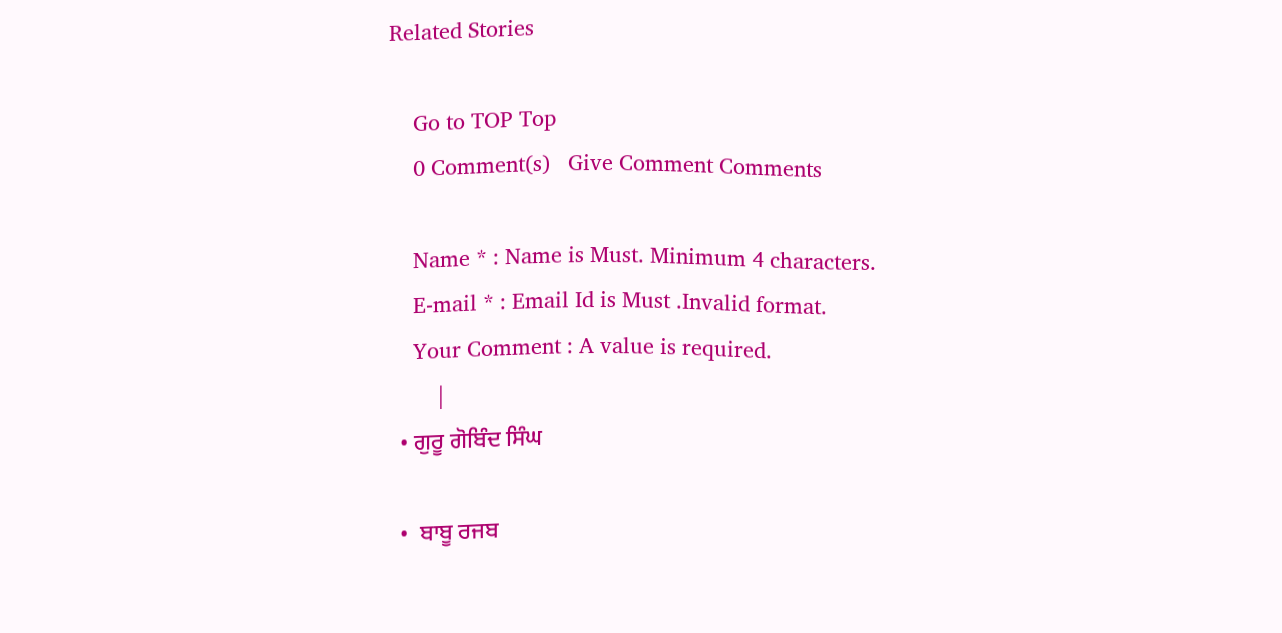Related Stories

    Go to TOP Top
    0 Comment(s)   Give Comment Comments

    Name * : Name is Must. Minimum 4 characters.
    E-mail * : Email Id is Must .Invalid format.
    Your Comment : A value is required.
        |
  • ਗੁਰੂ ਗੋਬਿੰਦ ਸਿੰਘ

  •  ਬਾਬੂ ਰਜਬ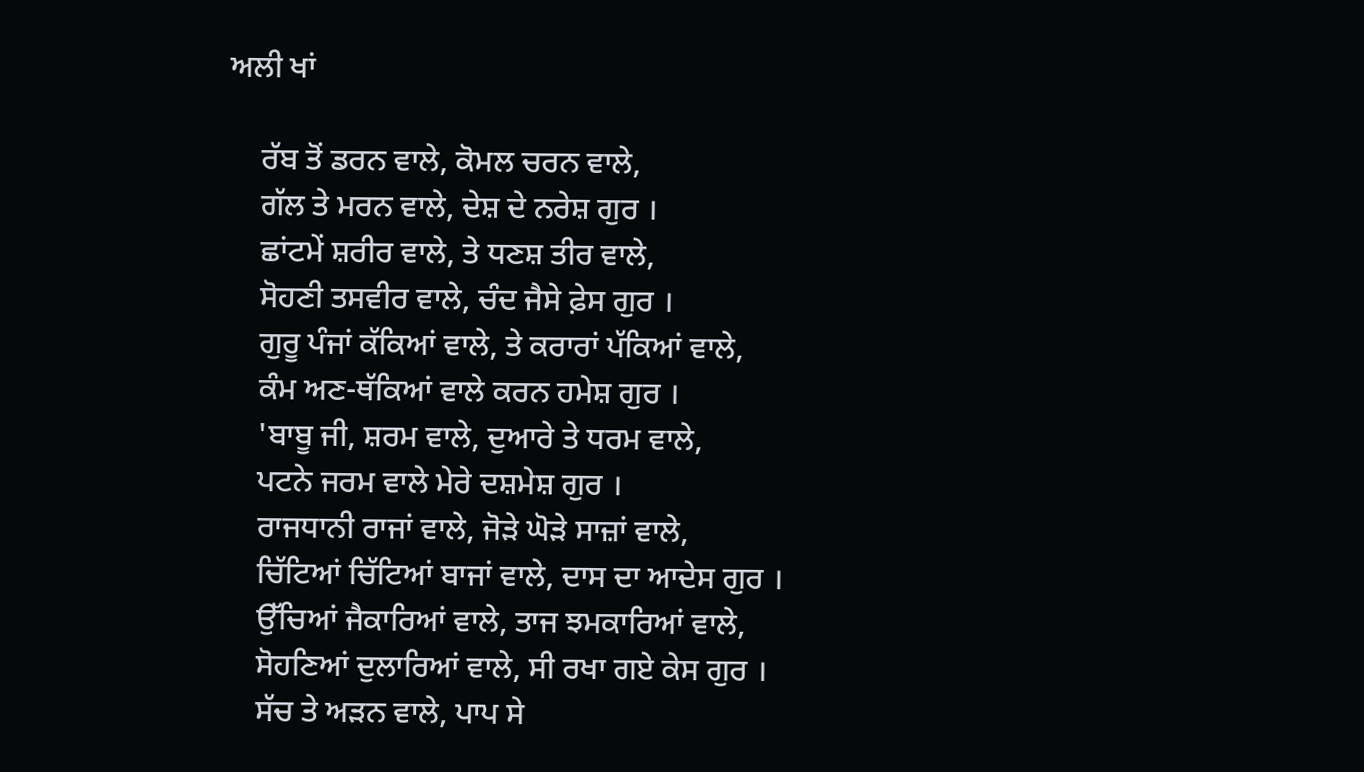ਅਲੀ ਖਾਂ

    ਰੱਬ ਤੋਂ ਡਰਨ ਵਾਲੇ, ਕੋਮਲ ਚਰਨ ਵਾਲੇ,
    ਗੱਲ ਤੇ ਮਰਨ ਵਾਲੇ, ਦੇਸ਼ ਦੇ ਨਰੇਸ਼ ਗੁਰ ।
    ਛਾਂਟਮੇਂ ਸ਼ਰੀਰ ਵਾਲੇ, ਤੇ ਧਣਸ਼ ਤੀਰ ਵਾਲੇ,
    ਸੋਹਣੀ ਤਸਵੀਰ ਵਾਲੇ, ਚੰਦ ਜੈਸੇ ਫ਼ੇਸ ਗੁਰ ।
    ਗੁਰੂ ਪੰਜਾਂ ਕੱਕਿਆਂ ਵਾਲੇ, ਤੇ ਕਰਾਰਾਂ ਪੱਕਿਆਂ ਵਾਲੇ,
    ਕੰਮ ਅਣ-ਥੱਕਿਆਂ ਵਾਲੇ ਕਰਨ ਹਮੇਸ਼ ਗੁਰ ।
    'ਬਾਬੂ ਜੀ, ਸ਼ਰਮ ਵਾਲੇ, ਦੁਆਰੇ ਤੇ ਧਰਮ ਵਾਲੇ,
    ਪਟਨੇ ਜਰਮ ਵਾਲੇ ਮੇਰੇ ਦਸ਼ਮੇਸ਼ ਗੁਰ ।
    ਰਾਜਧਾਨੀ ਰਾਜਾਂ ਵਾਲੇ, ਜੋੜੇ ਘੋੜੇ ਸਾਜ਼ਾਂ ਵਾਲੇ,
    ਚਿੱਟਿਆਂ ਚਿੱਟਿਆਂ ਬਾਜਾਂ ਵਾਲੇ, ਦਾਸ ਦਾ ਆਦੇਸ ਗੁਰ ।
    ਉੱਚਿਆਂ ਜੈਕਾਰਿਆਂ ਵਾਲੇ, ਤਾਜ ਝਮਕਾਰਿਆਂ ਵਾਲੇ,
    ਸੋਹਣਿਆਂ ਦੁਲਾਰਿਆਂ ਵਾਲੇ, ਸੀ ਰਖਾ ਗਏ ਕੇਸ ਗੁਰ ।
    ਸੱਚ ਤੇ ਅੜਨ ਵਾਲੇ, ਪਾਪ ਸੇ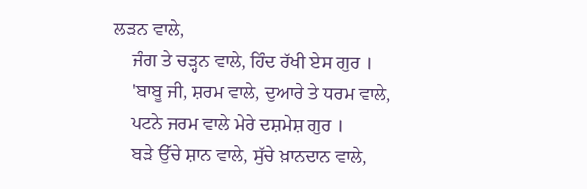ਲੜਨ ਵਾਲੇ,
    ਜੰਗ ਤੇ ਚੜ੍ਹਨ ਵਾਲੇ, ਹਿੰਦ ਰੱਖੀ ਏਸ ਗੁਰ ।
    'ਬਾਬੂ ਜੀ, ਸ਼ਰਮ ਵਾਲੇ, ਦੁਆਰੇ ਤੇ ਧਰਮ ਵਾਲੇ,
    ਪਟਨੇ ਜਰਮ ਵਾਲੇ ਮੇਰੇ ਦਸ਼ਮੇਸ਼ ਗੁਰ ।
    ਬੜੇ ਉੱਚੇ ਸ਼ਾਨ ਵਾਲੇ, ਸੁੱਚੇ ਖ਼ਾਨਦਾਨ ਵਾਲੇ,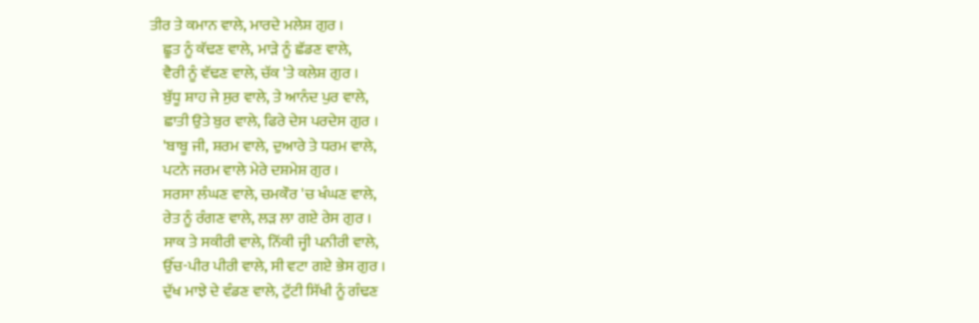ਤੀਰ ਤੇ ਕਮਾਨ ਵਾਲੇ, ਮਾਰਦੇ ਮਲੇਸ਼ ਗੁਰ ।
    ਛੂਤ ਨੂੰ ਕੱਢਣ ਵਾਲੇ, ਮਾੜੇ ਨੂੰ ਛੱਡਣ ਵਾਲੇ,
    ਵੈਰੀ ਨੂੰ ਵੱਢਣ ਵਾਲੇ, ਚੱਕ 'ਤੇ ਕਲੇਸ਼ ਗੁਰ ।
    ਬੁੱਧੂ ਸ਼ਾਹ ਜੇ ਸੁਰ ਵਾਲੇ, ਤੇ ਆਨੰਦ ਪੁਰ ਵਾਲੇ,
    ਛਾਤੀ ਉਤੇ ਬੁਰ ਵਾਲੇ, ਫਿਰੇ ਦੇਸ ਪਰਦੇਸ ਗੁਰ ।
    'ਬਾਬੂ ਜੀ, ਸ਼ਰਮ ਵਾਲੇ, ਦੁਆਰੇ ਤੇ ਧਰਮ ਵਾਲੇ,
    ਪਟਨੇ ਜਰਮ ਵਾਲੇ ਮੇਰੇ ਦਸ਼ਮੇਸ਼ ਗੁਰ ।
    ਸਰਸਾ ਲੰਘਣ ਵਾਲੇ, ਚਮਕੌਰ 'ਚ ਖੰਘਣ ਵਾਲੇ,
    ਰੇਤ ਨੂੰ ਰੰਗਣ ਵਾਲੇ, ਲੜ ਲਾ ਗਏ ਰੇਸ ਗੁਰ ।
    ਸਾਕ ਤੇ ਸਕੀਰੀ ਵਾਲੇ, ਨਿੱਕੀ ਜ੍ਹੀ ਪਨੀਰੀ ਵਾਲੇ,
    ਉੱਚ-ਪੀਰ ਪੀਰੀ ਵਾਲੇ, ਸੀ ਵਟਾ ਗਏ ਭੇਸ ਗੁਰ ।
    ਦੁੱਖ ਮਾਝੇ ਦੇ ਵੰਡਣ ਵਾਲੇ, ਟੁੱਟੀ ਸਿੱਖੀ ਨੂੰ ਗੰਢਣ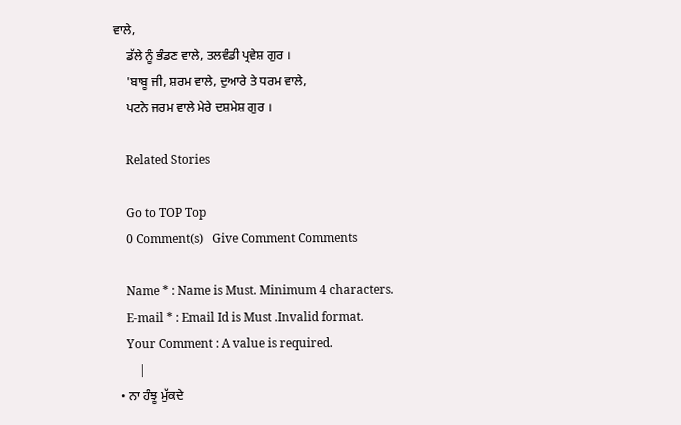ਵਾਲੇ,
    ਡੱਲੇ ਨੂੰ ਭੰਡਣ ਵਾਲੇ, ਤਲਵੰਡੀ ਪ੍ਰਵੇਸ਼ ਗੁਰ ।
    'ਬਾਬੂ ਜੀ, ਸ਼ਰਮ ਵਾਲੇ, ਦੁਆਰੇ ਤੇ ਧਰਮ ਵਾਲੇ,
    ਪਟਨੇ ਜਰਮ ਵਾਲੇ ਮੇਰੇ ਦਸ਼ਮੇਸ਼ ਗੁਰ ।

    Related Stories

    Go to TOP Top
    0 Comment(s)   Give Comment Comments

    Name * : Name is Must. Minimum 4 characters.
    E-mail * : Email Id is Must .Invalid format.
    Your Comment : A value is required.
        |
  • ਨਾ ਹੰਝੂ ਮੁੱਕਦੇ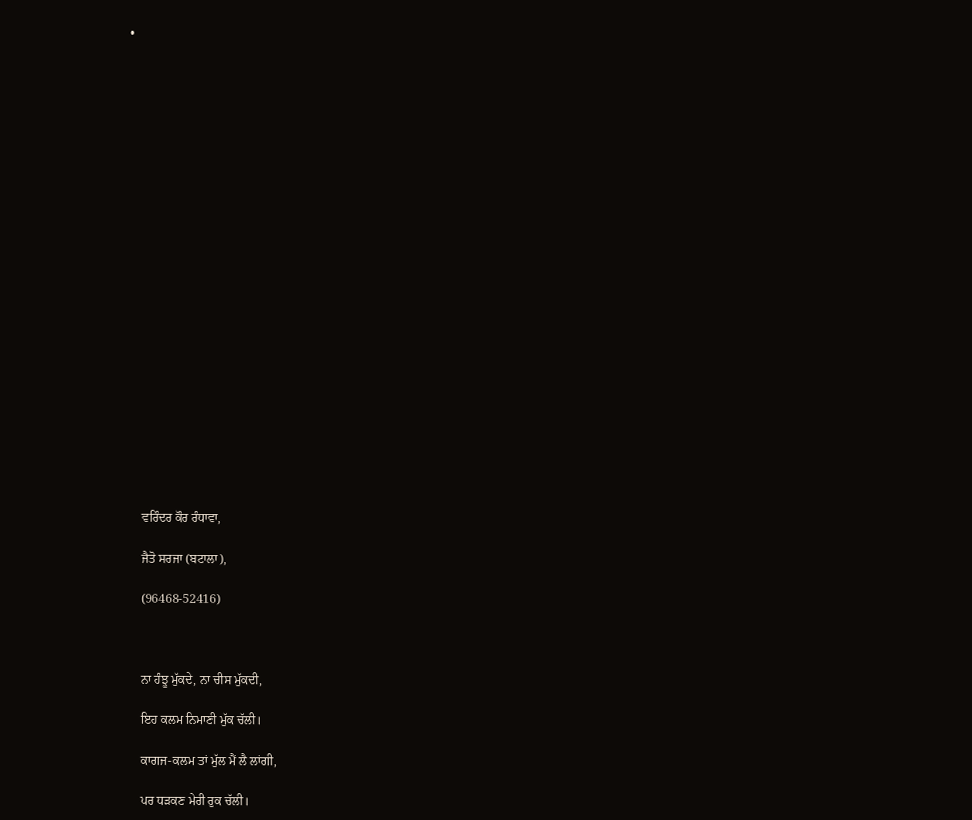•























    ਵਰਿੰਦਰ ਕੌਰ ਰੰਧਾਵਾ,

    ਜੈਤੋ ਸਰਜਾ (ਬਟਾਲਾ),

    (96468-52416)



    ਨਾ ਹੰਝੂ ਮੁੱਕਦੇ, ਨਾ ਚੀਸ ਮੁੱਕਦੀ,

    ਇਹ ਕਲਮ ਨਿਮਾਣੀ ਮੁੱਕ ਚੱਲੀ।

    ਕਾਗਜ-ਕਲਮ ਤਾਂ ਮੁੱਲ ਮੈਂ ਲੈ ਲਾਂਗੀ,

    ਪਰ ਧੜਕਣ ਮੇਰੀ ਰੁਕ ਚੱਲੀ।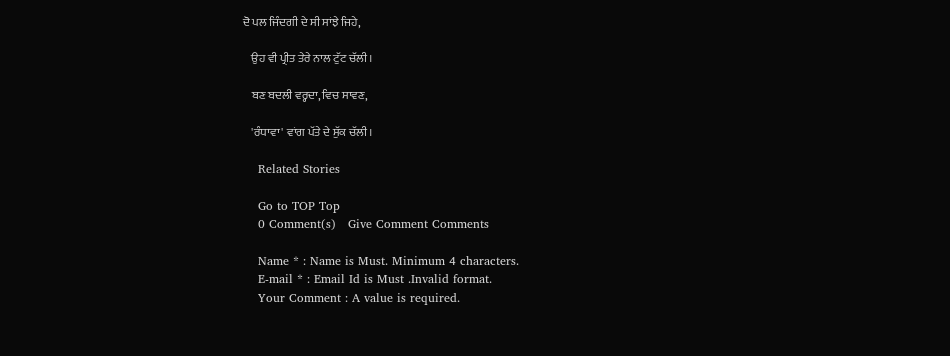ਦੋ ਪਲ ਜਿੰਦਗੀ ਦੇ ਸੀ ਸਾਂਝੇ ਜਿਹੇ,

    ਉਹ ਵੀ ਪ੍ਰੀਤ ਤੇਰੇ ਨਾਲ ਟੁੱਟ ਚੱਲੀ।

    ਬਣ ਬਦਲੀ ਵਰ੍ਹਦਾ, ਵਿਚ ਸਾਵਣ,

    'ਰੰਧਾਵਾ' ਵਾਂਗ ਪੱਤੇ ਦੇ ਸੁੱਕ ਚੱਲੀ।

    Related Stories

    Go to TOP Top
    0 Comment(s)   Give Comment Comments

    Name * : Name is Must. Minimum 4 characters.
    E-mail * : Email Id is Must .Invalid format.
    Your Comment : A value is required.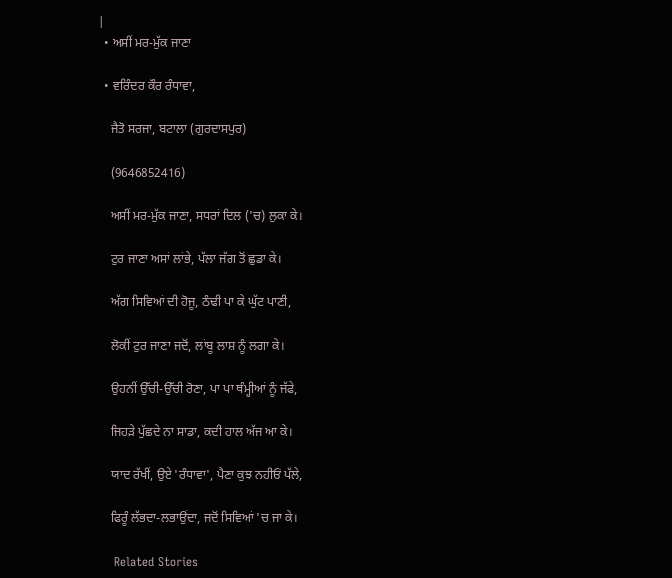|
  • ਅਸੀਂ ਮਰ-ਮੁੱਕ ਜਾਣਾ

  • ਵਰਿੰਦਰ ਕੌਰ ਰੰਧਾਵਾ,

    ਜੈਤੋ ਸਰਜਾ, ਬਟਾਲਾ (ਗੁਰਦਾਸਪੁਰ)

    (9646852416)

    ਅਸੀਂ ਮਰ-ਮੁੱਕ ਜਾਣਾ, ਸਧਰਾਂ ਦਿਲ ('ਚ) ਲੁਕਾ ਕੇ।

    ਟੁਰ ਜਾਣਾ ਅਸਾਂ ਲਾਂਭੇ, ਪੱਲਾ ਜੱਗ ਤੋਂ ਛੁਡਾ ਕੇ।

    ਅੱਗ ਸਿਵਿਆਂ ਦੀ ਹੋਜੂ, ਠੰਢੀ ਪਾ ਕੇ ਘੁੱਟ ਪਾਣੀ,

    ਲੋਕੀਂ ਟੁਰ ਜਾਣਾ ਜਦੋਂ, ਲਾਂਬੂ ਲਾਸ਼ ਨੂੰ ਲਗਾ ਕੇ।

    ਉਹਨੀਂ ਉੱਚੀ-ਉੱਚੀ ਰੋਣਾ, ਪਾ ਪਾ ਥੰਮ੍ਹੀਆਂ ਨੂੰ ਜੱਫੇ,

    ਜਿਹੜੇ ਪੁੱਛਦੇ ਨਾ ਸਾਡਾ, ਕਦੀ ਹਾਲ ਅੱਜ ਆ ਕੇ।

    ਯਾਦ ਰੱਖੀਂ, ਉਏ 'ਰੰਧਾਵਾ', ਪੈਣਾ ਕੁਝ ਨਹੀਓਂ ਪੱਲੇ,

    ਫਿਰੂੰ ਲੱਭਦਾ-ਲਭਾਉਂਦਾ, ਜਦੋਂ ਸਿਵਿਆਂ 'ਚ ਜਾ ਕੇ।

    Related Stories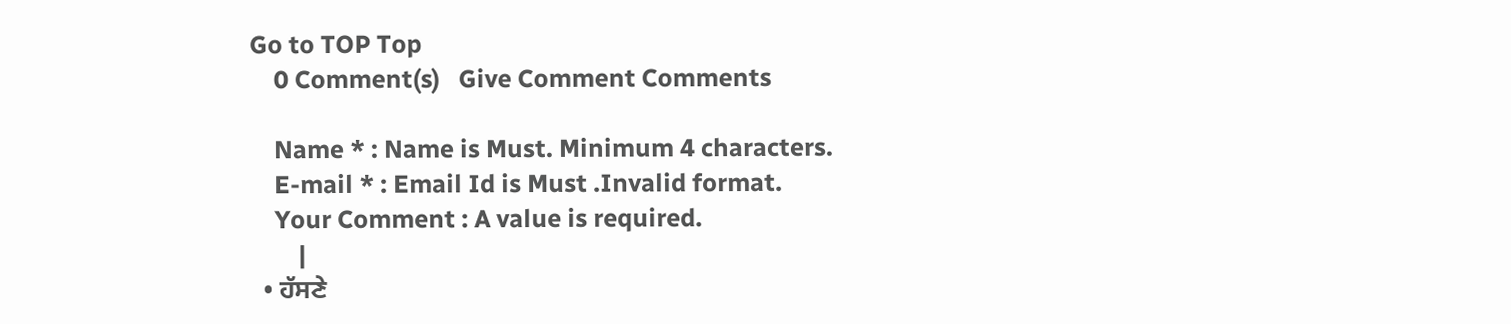Go to TOP Top
    0 Comment(s)   Give Comment Comments

    Name * : Name is Must. Minimum 4 characters.
    E-mail * : Email Id is Must .Invalid format.
    Your Comment : A value is required.
        |
  • ਹੱਸਣੇ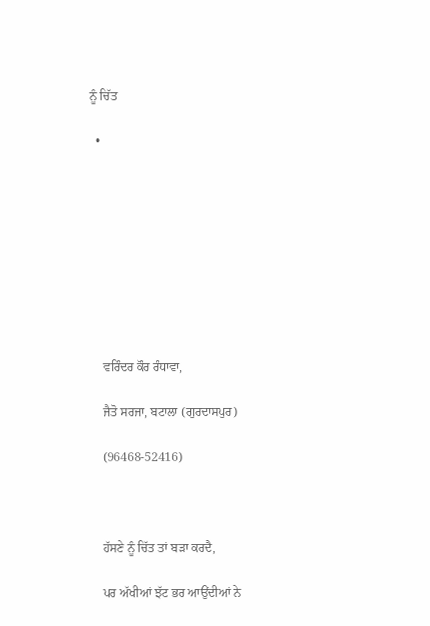ਨੂੰ ਚਿੱਤ

  •









    ਵਰਿੰਦਰ ਕੌਰ ਰੰਧਾਵਾ,

    ਜੈਤੋ ਸਰਜਾ, ਬਟਾਲਾ (ਗੁਰਦਾਸਪੁਰ)

    (96468-52416)



    ਹੱਸਣੇ ਨੂੰ ਚਿੱਤ ਤਾਂ ਬੜਾ ਕਰਦੈ,

    ਪਰ ਅੱਖੀਆਂ ਝੱਟ ਭਰ ਆਉਂਦੀਆਂ ਨੇ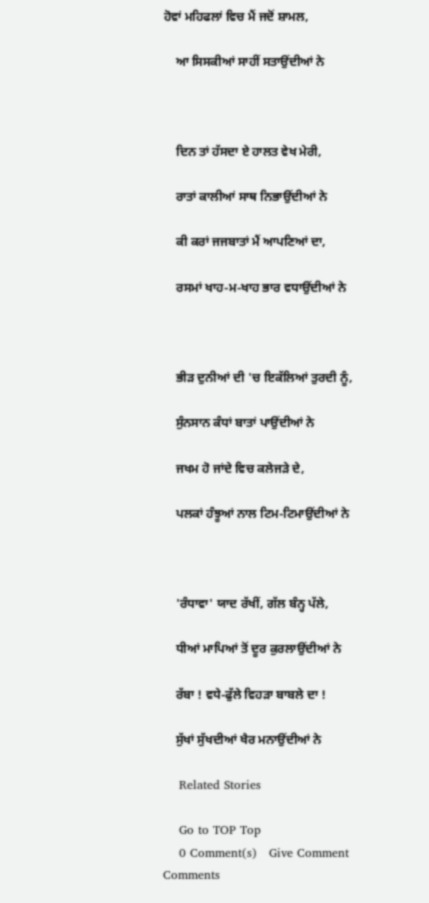ਹੋਵਾਂ ਮਹਿਫਲਾਂ ਵਿਚ ਮੈਂ ਜਦੋਂ ਸ਼ਾਮਲ,

    ਆ ਸਿਸਕੀਆਂ ਸਾਹੀਂ ਸਤਾਉਂਦੀਆਂ ਨੇ



    ਦਿਨ ਤਾਂ ਹੱਸਦਾ ਏ ਹਾਲਤ ਵੇਖ ਮੇਰੀ,

    ਰਾਤਾਂ ਕਾਲੀਆਂ ਸਾਥ ਨਿਭਾਉਂਦੀਆਂ ਨੇ

    ਕੀ ਕਰਾਂ ਜਜਬਾਤਾਂ ਮੈਂ ਆਪਣਿਆਂ ਦਾ,

    ਰਸਮਾਂ ਖਾਹ-ਮ-ਖਾਹ ਭਾਰ ਵਧਾਉਂਦੀਆਂ ਨੇ



    ਭੀੜ ਦੁਨੀਆਂ ਦੀ 'ਚ ਇਕੱਲਿਆਂ ਤੁਰਦੀ ਨੂੰ,

    ਸੁੰਨਸਾਨ ਕੰਧਾਂ ਬਾਤਾਂ ਪਾਉਂਦੀਆਂ ਨੇ

    ਜਖਮ ਹੋ ਜਾਂਦੇ ਵਿਚ ਕਲੇਜੜੇ ਦੇ,

    ਪਲਕਾਂ ਹੰਝੂਆਂ ਨਾਲ ਟਿਮ-ਟਿਮਾਉਂਦੀਆਂ ਨੇ



    'ਰੰਧਾਵਾ' ਯਾਦ ਰੱਖੀਂ, ਗੱਲ ਬੰਨ੍ਹ ਪੱਲੇ,

    ਧੀਆਂ ਮਾਪਿਆਂ ਤੋਂ ਦੂਰ ਕੁਰਲਾਉਂਦੀਆਂ ਨੇ

    ਰੱਬਾ ! ਵਧੇ-ਫੁੱਲੇ ਵਿਹੜਾ ਬਾਬਲੇ ਦਾ !

    ਸੁੱਖਾਂ ਸੁੱਖਦੀਆਂ ਖੈਰ ਮਨਾਉਂਦੀਆਂ ਨੇ

    Related Stories

    Go to TOP Top
    0 Comment(s)   Give Comment Comments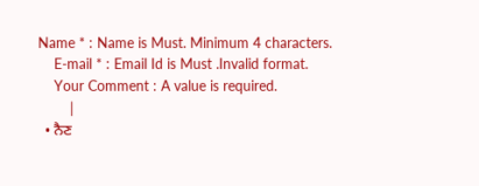Name * : Name is Must. Minimum 4 characters.
    E-mail * : Email Id is Must .Invalid format.
    Your Comment : A value is required.
        |
  • ਨੈਣ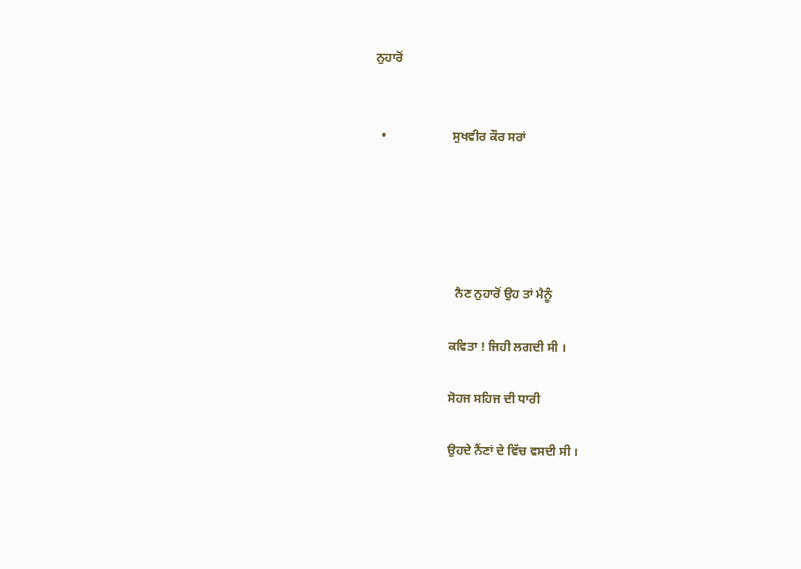ਨੁਹਾਰੋਂ


  •                     ਸੁਖਵੀਰ ਕੌਰ ਸਰਾਂ





                          ਨੈਣ ਨੁਹਾਰੋਂ ਉਹ ਤਾਂ ਮੈਨੂੰ

                        ਕਵਿਤਾ ! ਜਿਹੀ ਲਗਦੀ ਸੀ ।

                        ਸੋਹਜ ਸਹਿਜ ਦੀ ਧਾਰੀ

                        ਉਹਦੇ ਨੈਂਣਾਂ ਦੇ ਵਿੱਚ ਵਸਦੀ ਸੀ ।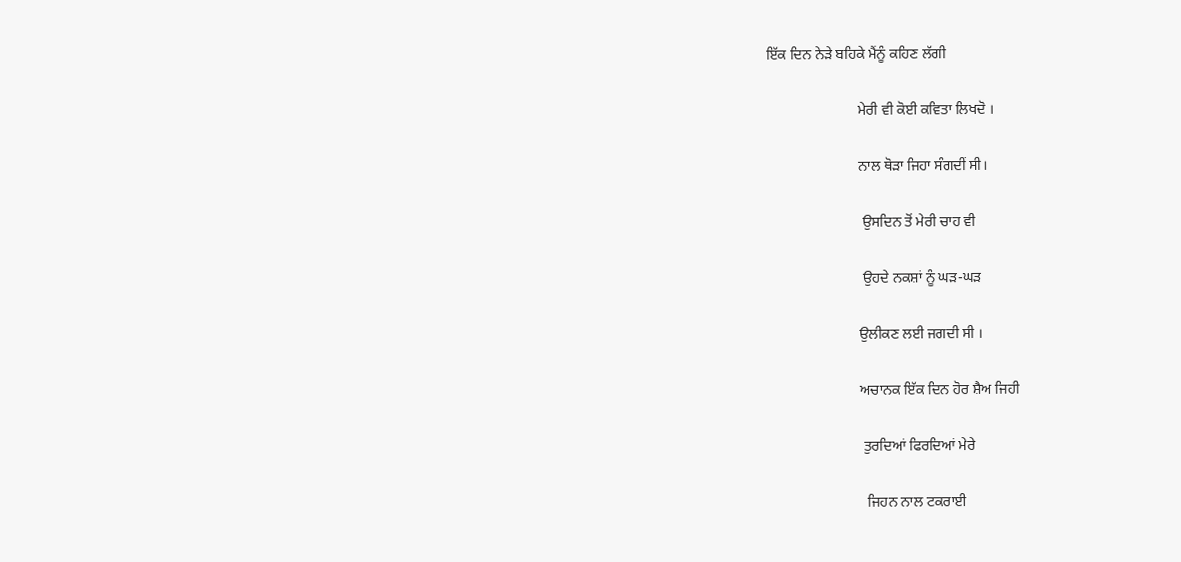ਇੱਕ ਦਿਨ ਨੇੜੇ ਬਹਿਕੇ ਮੈਂਨੂੰ ਕਹਿਣ ਲੱਗੀ

                         ਮੇਰੀ ਵੀ ਕੋਈ ਕਵਿਤਾ ਲਿਖਦੋ ।

                         ਨਾਲ ਥੋੜਾ ਜਿਹਾ ਸੰਗਦੀਂ ਸੀ।

                          ਉਸਦਿਨ ਤੋਂ ਮੇਰੀ ਚਾਹ ਵੀ

                          ਉਹਦੇ ਨਕਸ਼ਾਂ ਨੂੰ ਘੜ-ਘੜ

                         ਉਲੀਕਣ ਲਈ ਜਗਦੀ ਸੀ ।

                         ਅਚਾਨਕ ਇੱਕ ਦਿਨ ਹੋਰ ਸ਼ੈਅ ਜਿਹੀ

                          ਤੁਰਦਿਆਂ ਫਿਰਦਿਆਂ ਮੇਰੇ

                           ਜਿਹਨ ਨਾਲ ਟਕਰਾਈ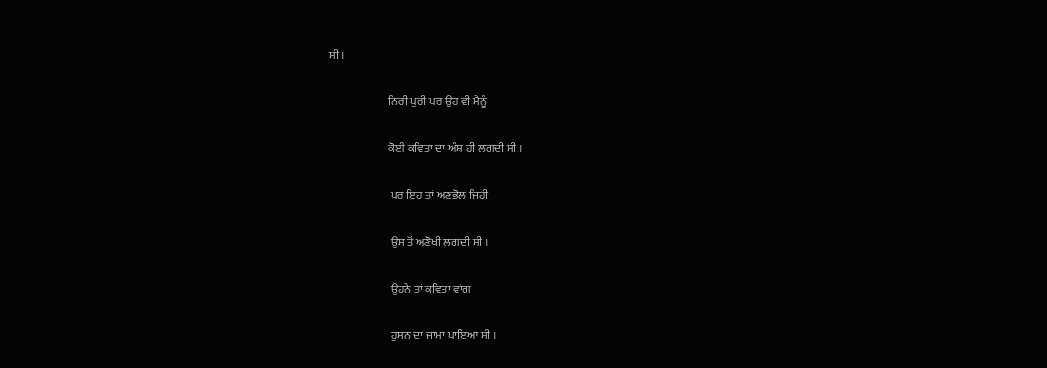ਸੀ ।

                          ਨਿਰੀ ਪੁਰੀ ਪਰ ਉਹ ਵੀ ਮੈਨੂੰ

                          ਕੋਈ ਕਵਿਤਾ ਦਾ ਅੰਸ਼ ਹੀ ਲਗਦੀ ਸੀ ।

                           ਪਰ ਇਹ ਤਾਂ ਅਣਭੋਲ ਜਿਹੀ

                           ਉਸ ਤੋਂ ਅਣੋਖੀ ਲਗਦੀ ਸੀ ।

                           ਉਹਨੇ ਤਾਂ ਕਵਿਤਾ ਵਾਂਗ

                           ਹੁਸਨ ਦਾ ਜਾਮਾ ਪਾਇਆ ਸੀ ।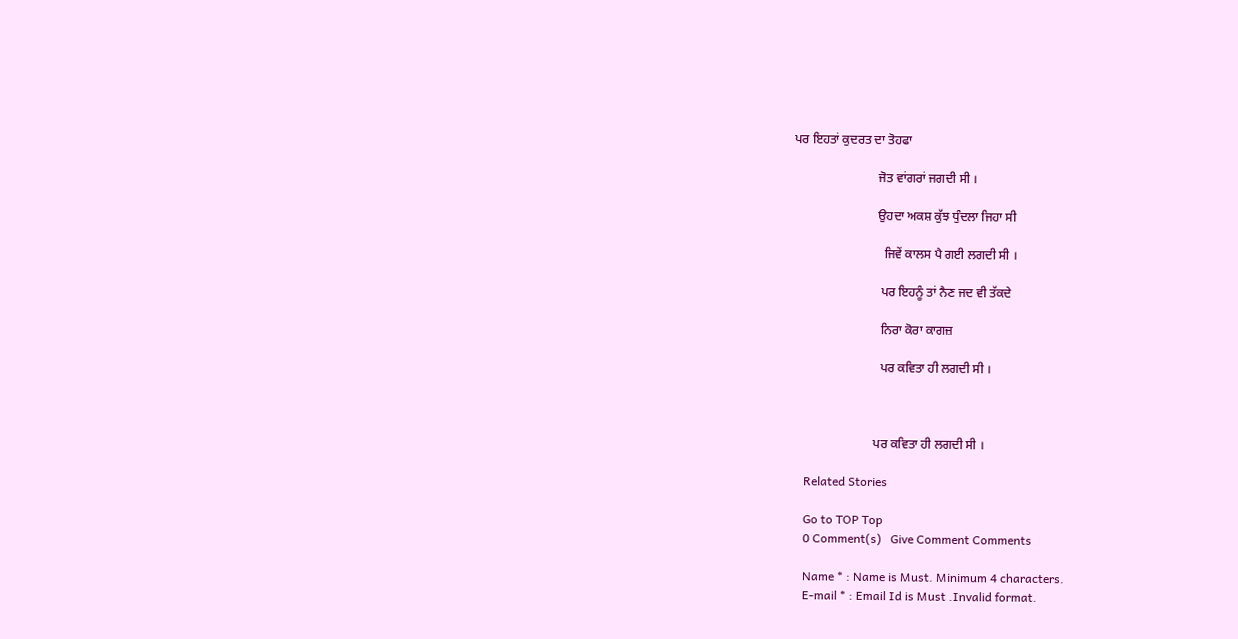ਪਰ ਇਹਤਾਂ ਕੁਦਰਤ ਦਾ ਤੋਹਫਾ

                           ਜੋਤ ਵਾਂਗਰਾਂ ਜਗਦੀ ਸੀ ।

                           ਉਹਦਾ ਅਕਸ਼ ਕੁੱਝ ਧੁੰਦਲਾ ਜਿਹਾ ਸੀ

                             ਜਿਵੇਂ ਕਾਲਸ ਪੈ ਗਈ ਲਗਦੀ ਸੀ ।

                            ਪਰ ਇਹਨੂੰ ਤਾਂ ਨੈਣ ਜਦ ਵੀ ਤੱਕਦੇ

                            ਨਿਰਾ ਕੋਰਾ ਕਾਗਜ਼

                            ਪਰ ਕਵਿਤਾ ਹੀ ਲਗਦੀ ਸੀ ।



                          ਪਰ ਕਵਿਤਾ ਹੀ ਲਗਦੀ ਸੀ ।

    Related Stories

    Go to TOP Top
    0 Comment(s)   Give Comment Comments

    Name * : Name is Must. Minimum 4 characters.
    E-mail * : Email Id is Must .Invalid format.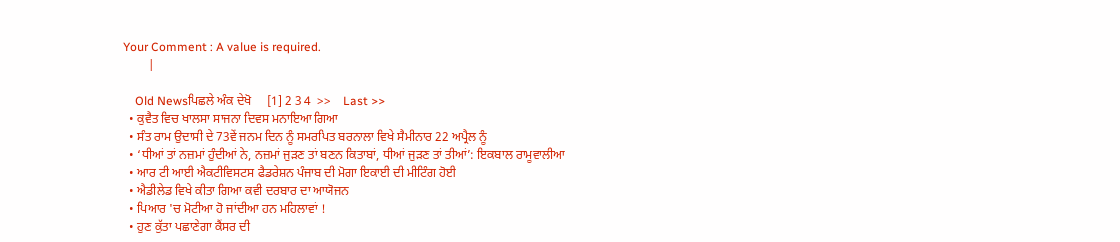Your Comment : A value is required.
        |

    Old Newsਪਿਛਲੇ ਅੰਕ ਦੇਖੋ     [1] 2 3 4  >>    Last >>
  • ਕੁਵੈਤ ਵਿਚ ਖਾਲਸਾ ਸਾਜਨਾ ਦਿਵਸ ਮਨਾਇਆ ਗਿਆ
  • ਸੰਤ ਰਾਮ ਉਦਾਸੀ ਦੇ 73ਵੇਂ ਜਨਮ ਦਿਨ ਨੂੰ ਸਮਰਪਿਤ ਬਰਨਾਲਾ ਵਿਖੇ ਸੈਮੀਨਾਰ 22 ਅਪ੍ਰੈਲ ਨੂੰ
  • ‘ਧੀਆਂ ਤਾਂ ਨਜ਼ਮਾਂ ਹੁੰਦੀਆਂ ਨੇ, ਨਜ਼ਮਾਂ ਜੁੜਣ ਤਾਂ ਬਣਨ ਕਿਤਾਬਾਂ, ਧੀਆਂ ਜੁੜਣ ਤਾਂ ਤੀਆਂ’: ਇਕਬਾਲ ਰਾਮੂਵਾਲੀਆ
  • ਆਰ ਟੀ ਆਈ ਐਕਟੀਵਿਸਟਸ ਫੈਡਰੇਸ਼ਨ ਪੰਜਾਬ ਦੀ ਮੋਗਾ ਇਕਾਈ ਦੀ ਮੀਟਿੰਗ ਹੋਈ
  • ਐਡੀਲੇਡ ਵਿਖੇ ਕੀਤਾ ਗਿਆ ਕਵੀ ਦਰਬਾਰ ਦਾ ਆਯੋਜਨ
  • ਪਿਆਰ 'ਚ ਮੋਟੀਆ ਹੋ ਜਾਂਦੀਆ ਹਨ ਮਹਿਲਾਵਾਂ !
  • ਹੁਣ ਕੁੱਤਾ ਪਛਾਣੇਗਾ ਕੈਂਸਰ ਦੀ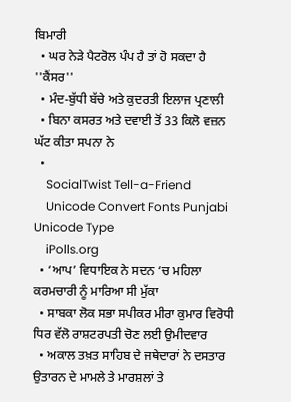ਬਿਮਾਰੀ
  • ਘਰ ਨੇੜੇ ਪੈਟਰੋਲ ਪੰਪ ਹੈ ਤਾਂ ਹੋ ਸਕਦਾ ਹੈ ''ਕੈਂਸਰ''
  • ਮੰਦ-ਬੁੱਧੀ ਬੱਚੇ ਅਤੇ ਕੁਦਰਤੀ ਇਲਾਜ ਪ੍ਰਣਾਲੀ
  • ਬਿਨਾ ਕਸਰਤ ਅਤੇ ਦਵਾਈ ਤੋਂ 33 ਕਿਲੋ ਵਜ਼ਨ ਘੱਟ ਕੀਤਾ ਸਪਨਾ ਨੇ
  •
    SocialTwist Tell-a-Friend
    Unicode Convert Fonts Punjabi Unicode Type
    iPolls.org
  • ‘ਆਪ’ ਵਿਧਾਇਕ ਨੇ ਸਦਨ ‘ਚ ਮਹਿਲਾ ਕਰਮਚਾਰੀ ਨੂੰ ਮਾਰਿਆ ਸੀ ਮੁੱਕਾ
  • ਸਾਬਕਾ ਲੋਕ ਸਭਾ ਸਪੀਕਰ ਮੀਰਾ ਕੁਮਾਰ ਵਿਰੋਧੀ ਧਿਰ ਵੱਲੋ ਰਾਸ਼ਟਰਪਤੀ ਚੋਣ ਲਈ ਉਮੀਦਵਾਰ
  • ਅਕਾਲ ਤਖ਼ਤ ਸਾਹਿਬ ਦੇ ਜਥੇਦਾਰਾਂ ਨੇ ਦਸਤਾਰ ਉਤਾਰਨ ਦੇ ਮਾਮਲੇ ਤੇ ਮਾਰਸ਼ਲਾਂ ਤੇ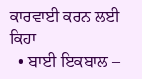ਕਾਰਵਾਈ ਕਰਨ ਲਈ ਕਿਹਾ
  • ਬਾਈ ਇਕਬਾਲ –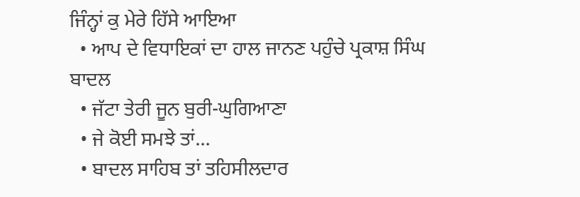ਜਿੰਨ੍ਹਾਂ ਕੁ ਮੇਰੇ ਹਿੱਸੇ ਆਇਆ
  • ਆਪ ਦੇ ਵਿਧਾਇਕਾਂ ਦਾ ਹਾਲ ਜਾਨਣ ਪਹੁੰਚੇ ਪ੍ਰਕਾਸ਼ ਸਿੰਘ ਬਾਦਲ
  • ਜੱਟਾ ਤੇਰੀ ਜੂਨ ਬੁਰੀ-ਘੁਗਿਆਣਾ
  • ਜੇ ਕੋਈ ਸਮਝੇ ਤਾਂ...
  • ਬਾਦਲ ਸਾਹਿਬ ਤਾਂ ਤਹਿਸੀਲਦਾਰ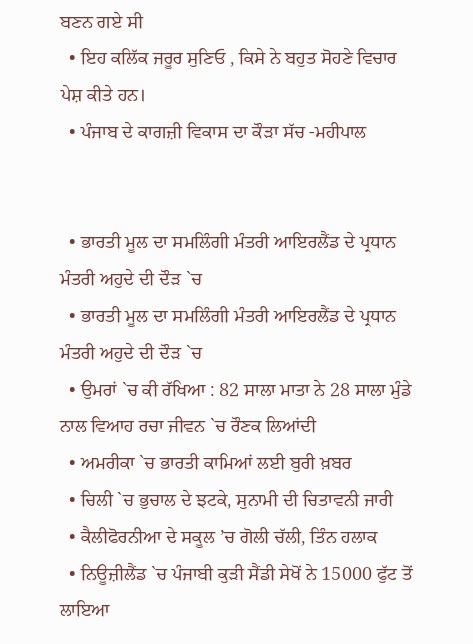ਬਣਨ ਗਏ ਸੀ
  • ਇਹ ਕਲਿੱਕ ਜਰੂਰ ਸੁਣਿਓ , ਕਿਸੇ ਨੇ ਬਹੁਤ ਸੋਹਣੇ ਵਿਚਾਰ ਪੇਸ਼ ਕੀਤੇ ਹਨ।
  • ਪੰਜਾਬ ਦੇ ਕਾਗਜ਼ੀ ਵਿਕਾਸ ਦਾ ਕੌੜਾ ਸੱਚ -ਮਹੀਪਾਲ


  • ਭਾਰਤੀ ਮੂਲ ਦਾ ਸਮਲਿੰਗੀ ਮੰਤਰੀ ਆਇਰਲੈਂਡ ਦੇ ਪ੍ਰਧਾਨ ਮੰਤਰੀ ਅਹੁਦੇ ਦੀ ਦੌੜ `ਚ
  • ਭਾਰਤੀ ਮੂਲ ਦਾ ਸਮਲਿੰਗੀ ਮੰਤਰੀ ਆਇਰਲੈਂਡ ਦੇ ਪ੍ਰਧਾਨ ਮੰਤਰੀ ਅਹੁਦੇ ਦੀ ਦੌੜ `ਚ
  • ਉਮਰਾਂ `ਚ ਕੀ ਰੱਖਿਆ : 82 ਸਾਲਾ ਮਾਤਾ ਨੇ 28 ਸਾਲਾ ਮੁੰਡੇ ਨਾਲ ਵਿਆਹ ਰਚਾ ਜੀਵਨ `ਚ ਰੌਣਕ ਲਿਆਂਦੀ
  • ਅਮਰੀਕਾ `ਚ ਭਾਰਤੀ ਕਾਮਿਆਂ ਲਈ ਬੁਰੀ ਖ਼ਬਰ
  • ਚਿਲੀ `ਚ ਭੁਚਾਲ ਦੇ ਝਟਕੇ, ਸੁਨਾਮੀ ਦੀ ਚਿਤਾਵਨੀ ਜਾਰੀ
  • ਕੈਲੀਫੋਰਨੀਆ ਦੇ ਸਕੂਲ ’ਚ ਗੋਲੀ ਚੱਲੀ, ਤਿੰਨ ਹਲਾਕ
  • ਨਿਊਜ਼ੀਲੈਂਡ `ਚ ਪੰਜਾਬੀ ਕੁੜੀ ਸੈਂਡੀ ਸੇਖੋਂ ਨੇ 15000 ਫੁੱਟ ਤੋਂ ਲਾਇਆ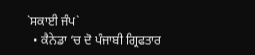`ਸਕਾਈ ਜੰਪ`
  • ਕੈਨੇਡਾ ‘ਚ ਦੋ ਪੰਜਾਬੀ ਗ੍ਰਿਫਤਾਰ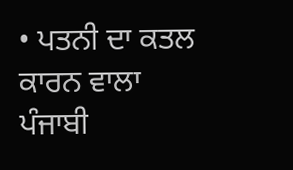• ਪਤਨੀ ਦਾ ਕਤਲ ਕਾਰਨ ਵਾਲਾ ਪੰਜਾਬੀ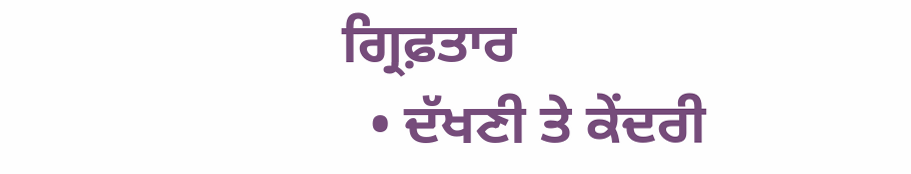ਗ੍ਰਿਫ਼ਤਾਰ
  • ਦੱਖਣੀ ਤੇ ਕੇਂਦਰੀ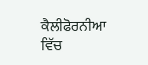ਕੈਲੀਫੋਰਨੀਆ ਵਿੱਚ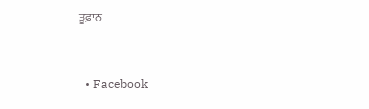ਤੂਫ਼ਾਨ


  • Facebook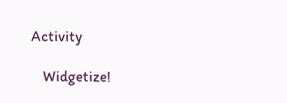Activity

    Widgetize!